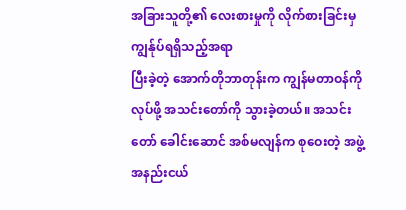အခြားသူတို့၏ လေးစားမှုကို လိုက်စားခြင်းမှ ကျွန်ုပ်ရရှိသည့်အရာ
ပြီးခဲ့တဲ့ အောက်တိုဘာတုန်းက ကျွန်မတာဝန်ကို လုပ်ဖို့ အသင်းတော်ကို သွားခဲ့တယ်။ အသင်းတော် ခေါင်းဆောင် အစ်မလျန်က စုဝေးတဲ့ အဖွဲ့အနည်းငယ်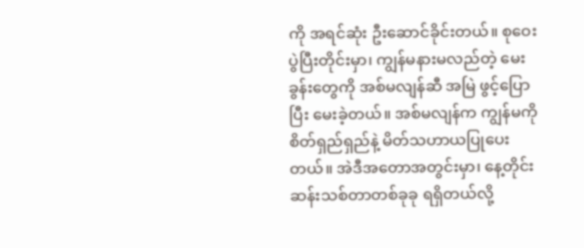ကို အရင်ဆုံး ဦးဆောင်ခိုင်းတယ်။ စုဝေးပွဲပြီးတိုင်းမှာ၊ ကျွန်မနားမလည်တဲ့ မေးခွန်းတွေကို အစ်မလျန်ဆီ အမြဲ ဖွင့်ပြောပြီး မေးခဲ့တယ်။ အစ်မလျန်က ကျွန်မကို စိတ်ရှည်ရှည်နဲ့ မိတ်သဟာယပြုပေးတယ်။ အဲဒီအတောအတွင်းမှာ၊ နေ့တိုင်း ဆန်းသစ်တာတစ်ခုခု ရရှိတယ်လို့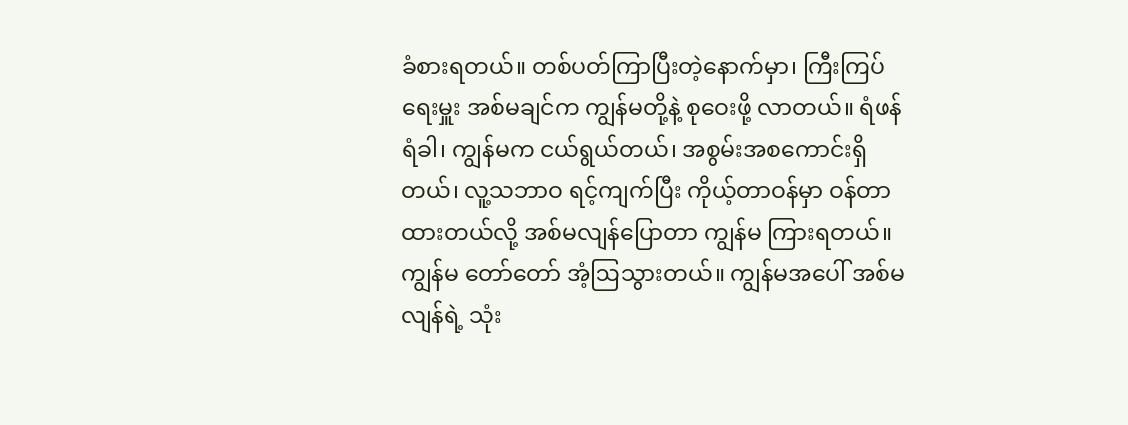ခံစားရတယ်။ တစ်ပတ်ကြာပြီးတဲ့နောက်မှာ၊ ကြီးကြပ်ရေးမှူး အစ်မချင်က ကျွန်မတို့နဲ့ စုဝေးဖို့ လာတယ်။ ရံဖန်ရံခါ၊ ကျွန်မက ငယ်ရွယ်တယ်၊ အစွမ်းအစကောင်းရှိတယ်၊ လူ့သဘာဝ ရင့်ကျက်ပြီး ကိုယ့်တာဝန်မှာ ဝန်တာထားတယ်လို့ အစ်မလျန်ပြောတာ ကျွန်မ ကြားရတယ်။ ကျွန်မ တော်တော် အံ့ဩသွားတယ်။ ကျွန်မအပေါ် အစ်မလျန်ရဲ့ သုံး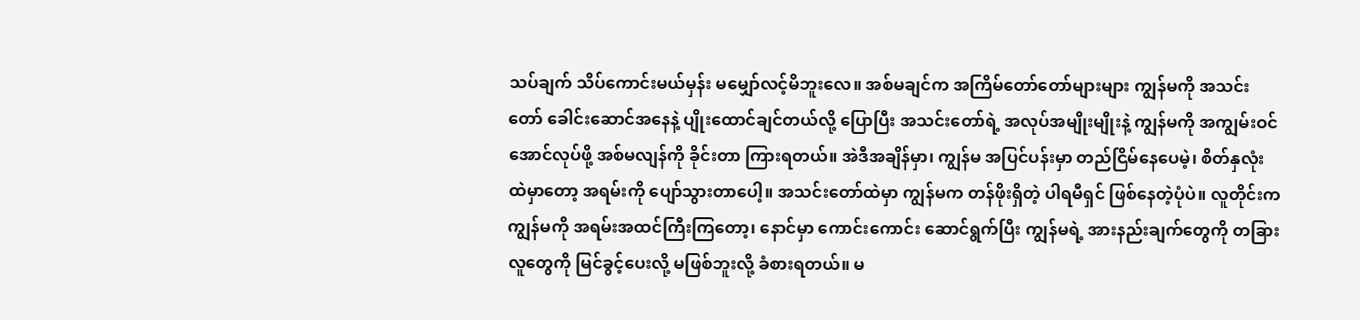သပ်ချက် သိပ်ကောင်းမယ်မှန်း မမျှော်လင့်မိဘူးလေ။ အစ်မချင်က အကြိမ်တော်တော်များများ ကျွန်မကို အသင်းတော် ခေါင်းဆောင်အနေနဲ့ ပျိုးထောင်ချင်တယ်လို့ ပြောပြီး အသင်းတော်ရဲ့ အလုပ်အမျိုးမျိုးနဲ့ ကျွန်မကို အကျွမ်းဝင်အောင်လုပ်ဖို့ အစ်မလျန်ကို ခိုင်းတာ ကြားရတယ်။ အဲဒီအချိန်မှာ၊ ကျွန်မ အပြင်ပန်းမှာ တည်ငြိမ်နေပေမဲ့၊ စိတ်နှလုံးထဲမှာတော့ အရမ်းကို ပျော်သွားတာပေါ့။ အသင်းတော်ထဲမှာ ကျွန်မက တန်ဖိုးရှိတဲ့ ပါရမီရှင် ဖြစ်နေတဲ့ပုံပဲ။ လူတိုင်းက ကျွန်မကို အရမ်းအထင်ကြီးကြတော့၊ နောင်မှာ ကောင်းကောင်း ဆောင်ရွက်ပြီး ကျွန်မရဲ့ အားနည်းချက်တွေကို တခြားလူတွေကို မြင်ခွင့်ပေးလို့ မဖြစ်ဘူးလို့ ခံစားရတယ်။ မ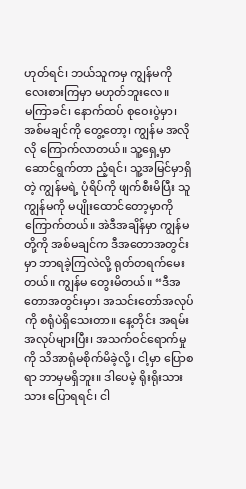ဟုတ်ရင်၊ ဘယ်သူကမှ ကျွန်မကို လေးစားကြမှာ မဟုတ်ဘူးလေ။
မကြာခင်၊ နောက်ထပ် စုဝေးပွဲမှာ၊ အစ်မချင်ကို တွေ့တော့၊ ကျွန်မ အလိုလို ကြောက်လာတယ်။ သူ့ရှေ့မှာ ဆောင်ရွက်တာ ညံ့ရင်၊ သူ့အမြင်မှာရှိတဲ့ ကျွန်မရဲ့ ပုံရိပ်ကို ဖျက်စီးမိပြီး သူ ကျွန်မကို မပျိုးထောင်တော့မှာကို ကြောက်တယ်။ အဲဒီအချိန်မှာ ကျွန်မတို့ကို အစ်မချင်က ဒီအတောအတွင်းမှာ ဘာရခဲ့ကြလဲလို့ ရုတ်တရက်မေးတယ်။ ကျွန်မ တွေးမိတယ်။ “ဒီအတောအတွင်းမှာ၊ အသင်းတော်အလုပ်ကို စရုံပဲရှိသေးတာ။ နေ့တိုင်း အရမ်းအလုပ်များပြီး၊ အသက်ဝင်ရောက်မှုကို သိအာရုံမစိုက်မိခဲ့လို့၊ ငါ့မှာ ပြောစရာ ဘာမှမရှိဘူး။ ဒါပေမဲ့ ရိုးရိုးသားသား ပြောရရင်၊ ငါ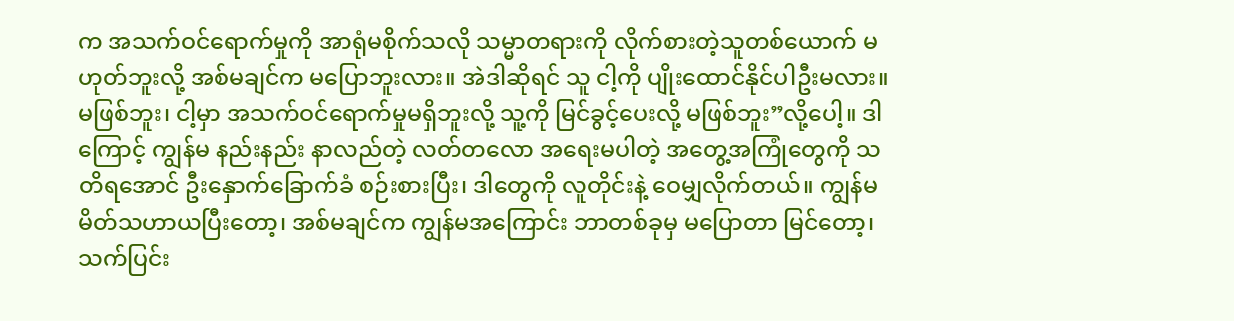က အသက်ဝင်ရောက်မှုကို အာရုံမစိုက်သလို သမ္မာတရားကို လိုက်စားတဲ့သူတစ်ယောက် မဟုတ်ဘူးလို့ အစ်မချင်က မပြောဘူးလား။ အဲဒါဆိုရင် သူ ငါ့ကို ပျိုးထောင်နိုင်ပါဦးမလား။ မဖြစ်ဘူး၊ ငါ့မှာ အသက်ဝင်ရောက်မှုမရှိဘူးလို့ သူ့ကို မြင်ခွင့်ပေးလို့ မဖြစ်ဘူး”လို့ပေါ့။ ဒါကြောင့် ကျွန်မ နည်းနည်း နာလည်တဲ့ လတ်တလော အရေးမပါတဲ့ အတွေ့အကြုံတွေကို သတိရအောင် ဦးနှောက်ခြောက်ခံ စဉ်းစားပြီး၊ ဒါတွေကို လူတိုင်းနဲ့ ဝေမျှလိုက်တယ်။ ကျွန်မ မိတ်သဟာယပြီးတော့၊ အစ်မချင်က ကျွန်မအကြောင်း ဘာတစ်ခုမှ မပြောတာ မြင်တော့၊ သက်ပြင်း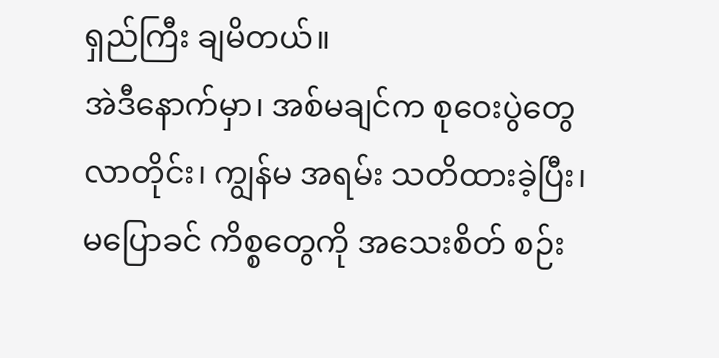ရှည်ကြီး ချမိတယ်။
အဲဒီနောက်မှာ၊ အစ်မချင်က စုဝေးပွဲတွေလာတိုင်း၊ ကျွန်မ အရမ်း သတိထားခဲ့ပြီး၊ မပြောခင် ကိစ္စတွေကို အသေးစိတ် စဉ်း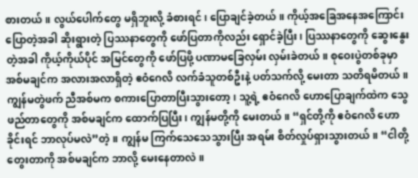စားတယ်။ လွယ်ပေါက်တွေ မရှိဘူးလို့ ခံစားရင်၊ ပြောချင်ခဲ့တယ်။ ကိုယ့်အခြေအနေအကြောင်း ပြောတဲ့အခါ ဆိုးရွားတဲ့ ပြဿနာတွေကို ဖော်ပြတာကိုလည်း ရှောင်ခဲ့ပြီး၊ ပြဿနာတွေကို ဆွေးနွေးတဲ့အခါ ကိုယ့်ကိုယ်ပိုင် အမြင်တွေကို ဖော်ပြဖို့ ပဏာမခြေလှမ်း လှမ်းခဲတယ်။ စုဝေးပွဲတစ်ခုမှာ အစ်မချင်က အလားအလာရှိတဲ့ ဧဝံဂေလိ လက်ခံသူတစ်ဦးနဲ့ ပတ်သက်လို့ မေးတာ သတိရမိတယ်။ ကျွန်မတွဲဖက် ညီအစ်မက စကားပြောတာပြီးသွားတော့၊ သူ့ရဲ့ ဧဝံဂေလိ ဟောပြောချက်ထဲက သွေဖည်တာတွေကို အစ်မချင်က ထောက်ပြပြီး၊ ကျွန်မတို့ကို မေးတယ်။ “ရှင်တို့ကို ဧဝံဂေလိ ဟောခိုင်းရင် ဘာလုပ်မလဲ”တဲ့။ ကျွန်မ ကြက်သေသေသွားပြီး အရမ်း စိတ်လှုပ်ရှားသွားတယ်။ “ငါတို့ တွေးတာကို အစ်မချင်က ဘာလို့ မေးနေတာလဲ။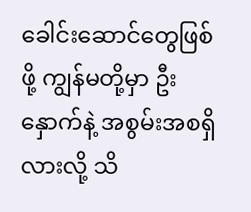ခေါင်းဆောင်တွေဖြစ်ဖို့ ကျွန်မတို့မှာ ဦးနှောက်နဲ့ အစွမ်းအစရှိလားလို့ သိ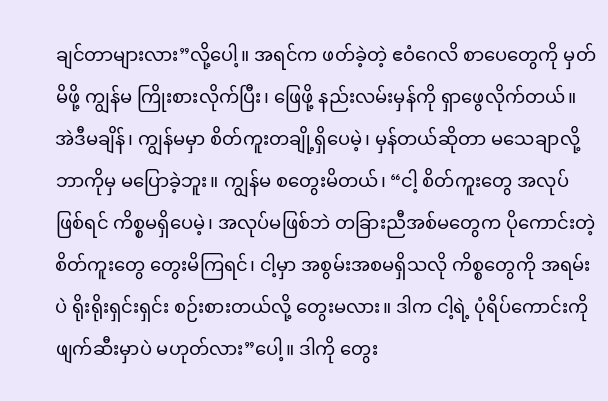ချင်တာများလား”လို့ပေါ့။ အရင်က ဖတ်ခဲ့တဲ့ ဧဝံဂေလိ စာပေတွေကို မှတ်မိဖို့ ကျွန်မ ကြိုးစားလိုက်ပြီး၊ ဖြေဖို့ နည်းလမ်းမှန်ကို ရှာဖွေလိုက်တယ်။ အဲဒီမချိန်၊ ကျွန်မမှာ စိတ်ကူးတချို့ရှိပေမဲ့၊ မှန်တယ်ဆိုတာ မသေချာလို့ ဘာကိုမှ မပြောခဲ့ဘူး။ ကျွန်မ စတွေးမိတယ်၊ “ငါ့ စိတ်ကူးတွေ အလုပ်ဖြစ်ရင် ကိစ္စမရှိပေမဲ့၊ အလုပ်မဖြစ်ဘဲ တခြားညီအစ်မတွေက ပိုကောင်းတဲ့ စိတ်ကူးတွေ တွေးမိကြရင်၊ ငါ့မှာ အစွမ်းအစမရှိသလို ကိစ္စတွေကို အရမ်းပဲ ရိုးရိုးရှင်းရှင်း စဉ်းစားတယ်လို့ တွေးမလား။ ဒါက ငါ့ရဲ့ ပုံရိပ်ကောင်းကို ဖျက်ဆီးမှာပဲ မဟုတ်လား”ပေါ့။ ဒါကို တွေး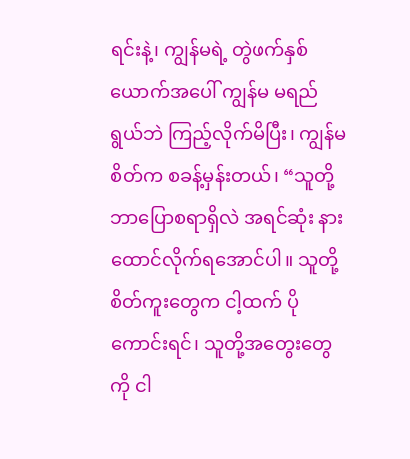ရင်းနဲ့၊ ကျွန်မရဲ့ တွဲဖက်နှစ်ယောက်အပေါ် ကျွန်မ မရည်ရွယ်ဘဲ ကြည့်လိုက်မိပြီး၊ ကျွန်မ စိတ်က စခန့်မှန်းတယ်၊ “သူတို့ ဘာပြောစရာရှိလဲ အရင်ဆုံး နားထောင်လိုက်ရအောင်ပါ။ သူတို့စိတ်ကူးတွေက ငါ့ထက် ပိုကောင်းရင်၊ သူတို့အတွေးတွေကို ငါ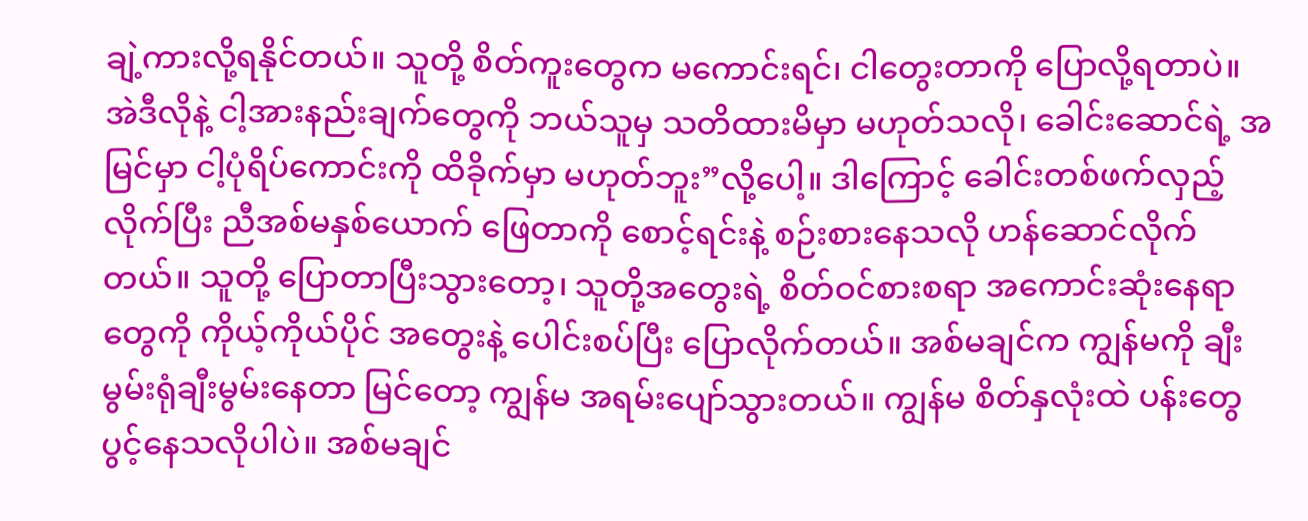ချဲ့ကားလို့ရနိုင်တယ်။ သူတို့ စိတ်ကူးတွေက မကောင်းရင်၊ ငါတွေးတာကို ပြောလို့ရတာပဲ။ အဲဒီလိုနဲ့ ငါ့အားနည်းချက်တွေကို ဘယ်သူမှ သတိထားမိမှာ မဟုတ်သလို၊ ခေါင်းဆောင်ရဲ့ အမြင်မှာ ငါ့ပုံရိပ်ကောင်းကို ထိခိုက်မှာ မဟုတ်ဘူး”လို့ပေါ့။ ဒါကြောင့် ခေါင်းတစ်ဖက်လှည့်လိုက်ပြီး ညီအစ်မနှစ်ယောက် ဖြေတာကို စောင့်ရင်းနဲ့ စဉ်းစားနေသလို ဟန်ဆောင်လိုက်တယ်။ သူတို့ ပြောတာပြီးသွားတော့၊ သူတို့အတွေးရဲ့ စိတ်ဝင်စားစရာ အကောင်းဆုံးနေရာတွေကို ကိုယ့်ကိုယ်ပိုင် အတွေးနဲ့ ပေါင်းစပ်ပြီး ပြောလိုက်တယ်။ အစ်မချင်က ကျွန်မကို ချီးမွမ်းရုံချီးမွမ်းနေတာ မြင်တော့ ကျွန်မ အရမ်းပျော်သွားတယ်။ ကျွန်မ စိတ်နှလုံးထဲ ပန်းတွေ ပွင့်နေသလိုပါပဲ။ အစ်မချင်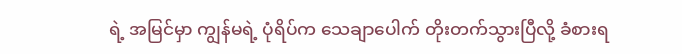ရဲ့ အမြင်မှာ ကျွန်မရဲ့ ပုံရိပ်က သေချာပေါက် တိုးတက်သွားပြီလို့ ခံစားရ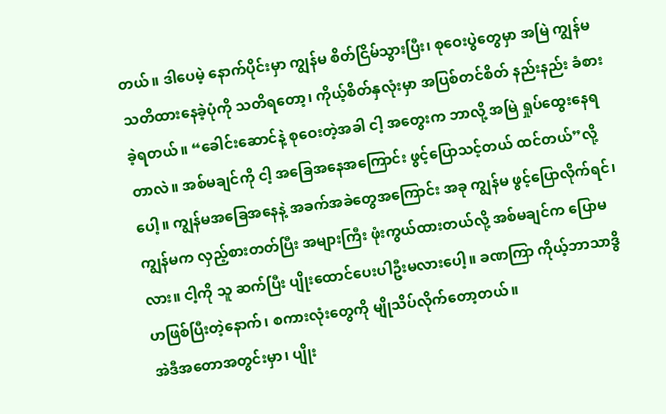တယ်။ ဒါပေမဲ့ နောက်ပိုင်းမှာ ကျွန်မ စိတ်ငြိမ်သွားပြီး၊ စုဝေးပွဲတွေမှာ အမြဲ ကျွန်မ သတိထားနေခဲ့ပုံကို သတိရတော့၊ ကိုယ့်စိတ်နှလုံးမှာ အပြစ်တင်စိတ် နည်းနည်း ခံစားခဲ့ရတယ်။ “ခေါင်းဆောင်နဲ့ စုဝေးတဲ့အခါ ငါ့ အတွေးက ဘာလို့ အမြဲ ရှုပ်ထွေးနေရတာလဲ။ အစ်မချင်ကို ငါ့ အခြေအနေအကြောင်း ဖွင့်ပြောသင့်တယ် ထင်တယ်”လို့ပေါ့။ ကျွန်မအခြေအနေနဲ့ အခက်အခဲတွေအကြောင်း အခု ကျွန်မ ဖွင့်ပြောလိုက်ရင်၊ ကျွန်မက လှည့်စားတတ်ပြီး အများကြီး ဖုံးကွယ်ထားတယ်လို့ အစ်မချင်က ပြောမလား။ ငါ့ကို သူ ဆက်ပြီး ပျိုးထောင်ပေးပါဦးမလားပေါ့။ ခဏကြာ ကိုယ့်ဘာသာဒွိဟဖြစ်ပြီးတဲ့နောက်၊ စကားလုံးတွေကို မျိုသိပ်လိုက်တော့တယ်။
အဲဒီအတောအတွင်းမှာ၊ ပျိုး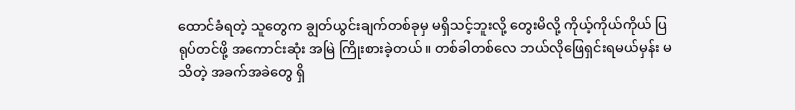ထောင်ခံရတဲ့ သူတွေက ချွတ်ယွင်းချက်တစ်ခုမှ မရှိသင့်ဘူးလို့ တွေးမိလို့ ကိုယ့်ကိုယ်ကိုယ် ပြရုပ်တင်ဖို့ အကောင်းဆုံး အမြဲ ကြိုးစားခဲ့တယ်။ တစ်ခါတစ်လေ ဘယ်လိုဖြေရှင်းရမယ်မှန်း မသိတဲ့ အခက်အခဲတွေ ရှိ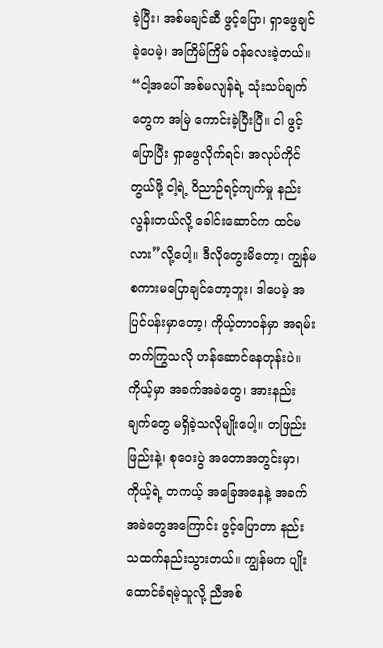ခဲ့ပြီး၊ အစ်မချင်ဆီ ဖွင့်ပြော၊ ရှာဖွေချင်ခဲ့ပေမဲ့၊ အကြိမ်ကြိမ် ဝန်လေးခဲ့တယ်။ “ငါ့အပေါ် အစ်မလျန်ရဲ့ သုံးသပ်ချက်တွေက အမြဲ ကောင်းခဲ့ပြီးပြီ။ ငါ ဖွင့်ပြောပြီး ရှာဖွေလိုက်ရင်၊ အလုပ်ကိုင်တွယ်ဖို့ ငါ့ရဲ့ ဝိညာဉ်ရင့်ကျက်မှု နည်းလွန်းတယ်လို့ ခေါင်းဆောင်က ထင်မလား”လို့ပေါ့။ ဒီလိုတွေးမိတော့၊ ကျွန်မ စကားမပြောချင်တော့ဘူး၊ ဒါပေမဲ့ အပြင်ပန်းမှာတော့၊ ကိုယ့်တာဝန်မှာ အရမ်း တက်ကြွသလို ဟန်ဆောင်နေတုန်းပဲ။ ကိုယ့်မှာ အခက်အခဲတွေ၊ အားနည်းချက်တွေ မရှိခဲ့သလိုမျိုးပေါ့။ တဖြည်းဖြည်းနဲ့၊ စုဝေးပွဲ အတောအတွင်းမှာ၊ ကိုယ့်ရဲ့ တကယ့် အခြေအနေနဲ့ အခက်အခဲတွေအကြောင်း ဖွင့်ပြောတာ နည်းသထက်နည်းသွားတယ်။ ကျွန်မက ပျိုးထောင်ခံရမဲ့သူလို့ ညီအစ်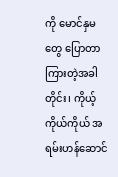ကို မောင်နှမတွေ ပြောတာ ကြားတဲ့အခါတိုင်း၊ ကိုယ့်ကိုယ်ကိုယ် အရမ်းဟန်ဆောင်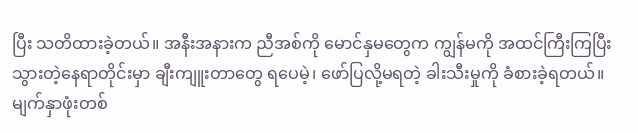ပြီး သတိထားခဲ့တယ်။ အနီးအနားက ညီအစ်ကို မောင်နှမတွေက ကျွန်မကို အထင်ကြီးကြပြီး သွားတဲ့နေရာတိုင်းမှာ ချီးကျူးတာတွေ ရပေမဲ့၊ ဖော်ပြလို့မရတဲ့ ခါးသီးမှုကို ခံစားခဲ့ရတယ်။ မျက်နှာဖုံးတစ်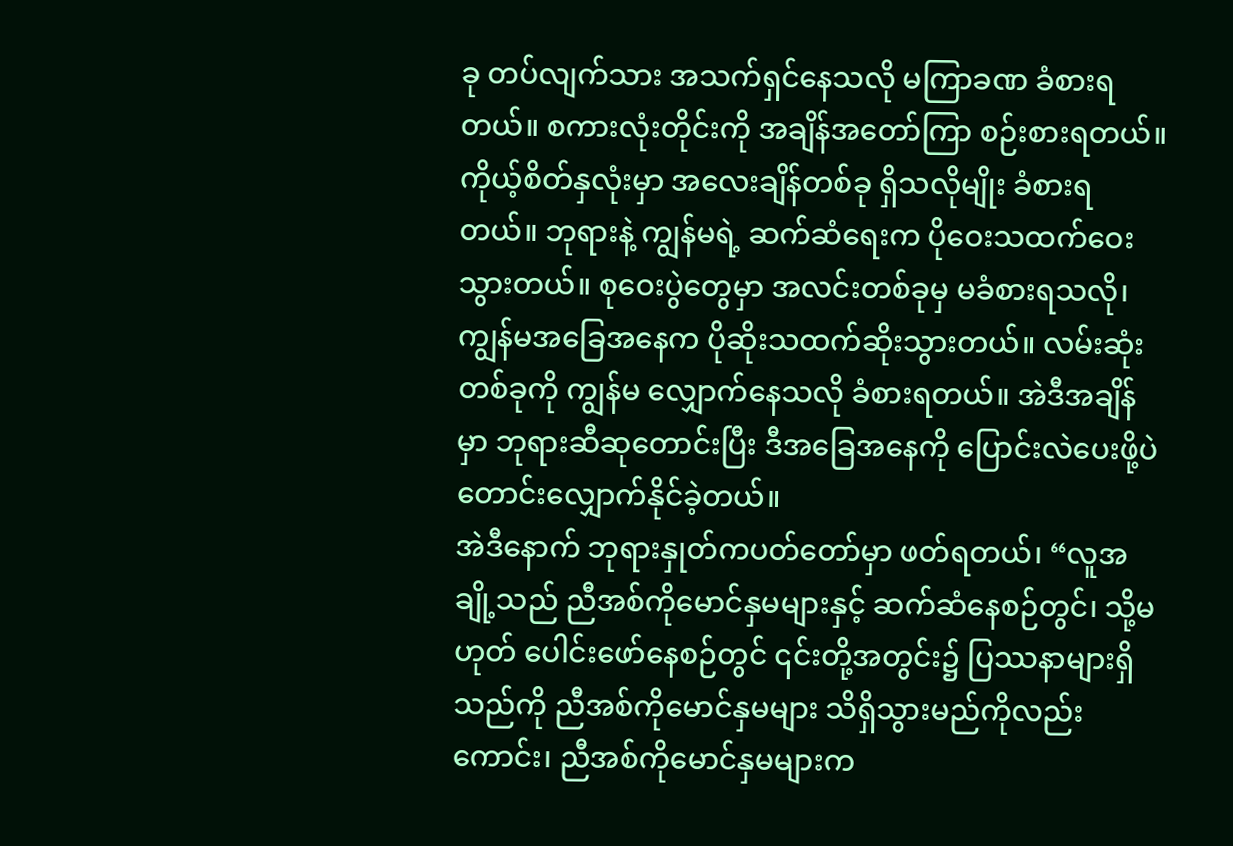ခု တပ်လျက်သား အသက်ရှင်နေသလို မကြာခဏ ခံစားရတယ်။ စကားလုံးတိုင်းကို အချိန်အတော်ကြာ စဉ်းစားရတယ်။ ကိုယ့်စိတ်နှလုံးမှာ အလေးချိန်တစ်ခု ရှိသလိုမျိုး ခံစားရတယ်။ ဘုရားနဲ့ ကျွန်မရဲ့ ဆက်ဆံရေးက ပိုဝေးသထက်ဝေးသွားတယ်။ စုဝေးပွဲတွေမှာ အလင်းတစ်ခုမှ မခံစားရသလို၊ ကျွန်မအခြေအနေက ပိုဆိုးသထက်ဆိုးသွားတယ်။ လမ်းဆုံးတစ်ခုကို ကျွန်မ လျှောက်နေသလို ခံစားရတယ်။ အဲဒီအချိန်မှာ ဘုရားဆီဆုတောင်းပြီး ဒီအခြေအနေကို ပြောင်းလဲပေးဖို့ပဲ တောင်းလျှောက်နိုင်ခဲ့တယ်။
အဲဒီနောက် ဘုရားနှုတ်ကပတ်တော်မှာ ဖတ်ရတယ်၊ “လူအချို့သည် ညီအစ်ကိုမောင်နှမများနှင့် ဆက်ဆံနေစဉ်တွင်၊ သို့မဟုတ် ပေါင်းဖော်နေစဉ်တွင် ၎င်းတို့အတွင်း၌ ပြဿနာများရှိသည်ကို ညီအစ်ကိုမောင်နှမများ သိရှိသွားမည်ကိုလည်းကောင်း၊ ညီအစ်ကိုမောင်နှမများက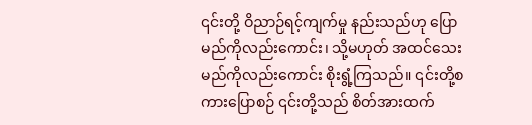၎င်းတို့ ဝိညာဉ်ရင့်ကျက်မှု နည်းသည်ဟု ပြောမည်ကိုလည်းကောင်း၊ သို့မဟုတ် အထင်သေးမည်ကိုလည်းကောင်း စိုးရွံ့ကြသည်။ ၎င်းတို့စကားပြောစဉ် ၎င်းတို့သည် စိတ်အားထက်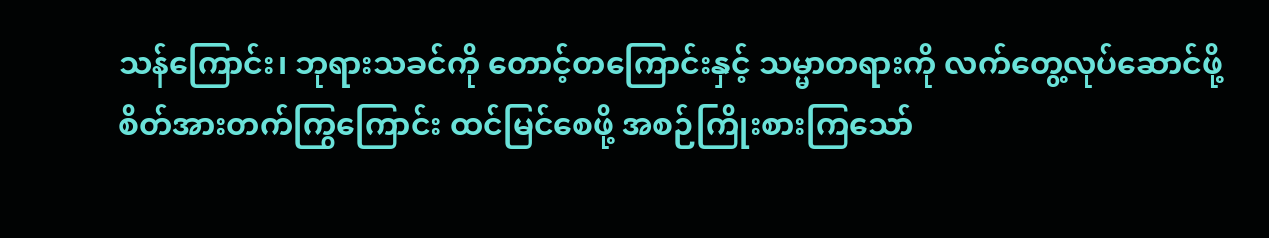သန်ကြောင်း၊ ဘုရားသခင်ကို တောင့်တကြောင်းနှင့် သမ္မာတရားကို လက်တွေ့လုပ်ဆောင်ဖို့ စိတ်အားတက်ကြွကြောင်း ထင်မြင်စေဖို့ အစဉ်ကြိုးစားကြသော်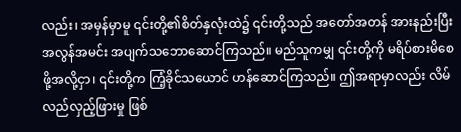လည်း၊ အမှန်မှာမူ ၎င်းတို့၏စိတ်နှလုံးထဲ၌ ၎င်းတို့သည် အတော်အတန် အားနည်းပြီး အလွန်အမင်း အပျက်သဘောဆောင်ကြသည်။ မည်သူကမျှ ၎င်းတို့ကို မရိပ်စားမိစေဖို့အလို့ငှာ၊ ၎င်းတို့က ကြံ့ခိုင်သယောင် ဟန်ဆောင်ကြသည်။ ဤအရာမှာလည်း လိမ်လည်လှည့်ဖြားမှု ဖြစ်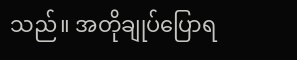သည်။ အတိုချုပ်ပြောရ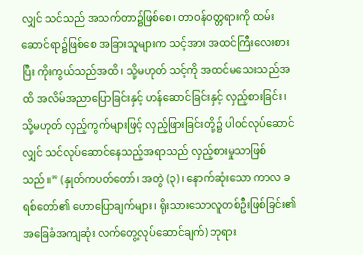လျှင် သင်သည် အသက်တာ၌ဖြစ်စေ၊ တာဝန်ဝတ္တရားကို ထမ်းဆောင်ရာ၌ဖြစ်စေ အခြားသူများက သင့်အား အထင်ကြီးလေးစားပြီး ကိုးကွယ်သည်အထိ၊ သို့မဟုတ် သင့်ကို အထင်မသေးသည်အထိ အလိမ်အညာပြောခြင်းနှင့် ဟန်ဆောင်ခြင်းနှင့် လှည့်စားခြင်း၊ သို့မဟုတ် လှည့်ကွက်များဖြင့် လှည့်ဖြားခြင်းတို့၌ ပါဝင်လုပ်ဆောင်လျှင် သင်လုပ်ဆောင်နေသည့်အရာသည် လှည့်စားမှုသာဖြစ်သည်။” (နှုတ်ကပတ်တော်၊ အတွဲ (၃)၊ နောက်ဆုံးသော ကာလ ခရစ်တော်၏ ဟောပြောချက်များ၊ ရိုးသားသောလူတစ်ဦးဖြစ်ခြင်း၏ အခြေခံအကျဆုံး လက်တွေ့လုပ်ဆောင်ချက်) ဘုရား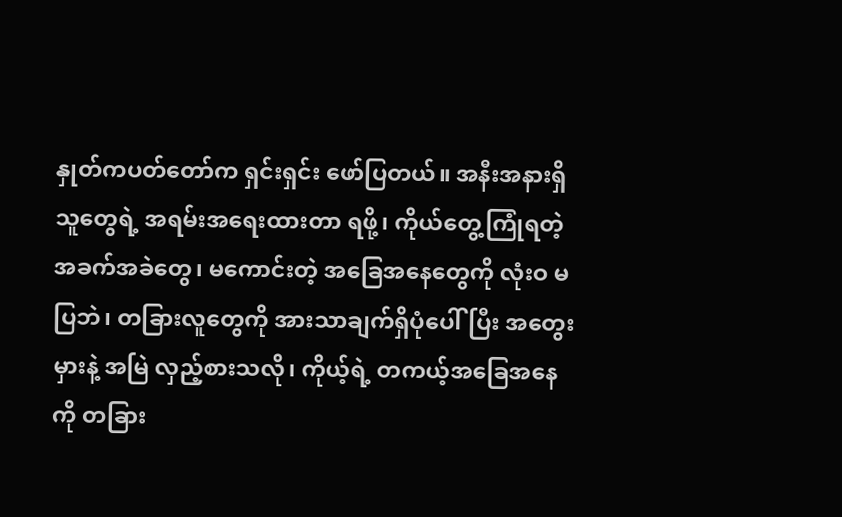နှုတ်ကပတ်တော်က ရှင်းရှင်း ဖော်ပြတယ်။ အနီးအနားရှိသူတွေရဲ့ အရမ်းအရေးထားတာ ရဖို့၊ ကိုယ်တွေ့ကြုံရတဲ့ အခက်အခဲတွေ၊ မကောင်းတဲ့ အခြေအနေတွေကို လုံးဝ မပြဘဲ၊ တခြားလူတွေကို အားသာချက်ရှိပုံပေါ်ပြီး အတွေးမှားနဲ့ အမြဲ လှည့်စားသလို၊ ကိုယ့်ရဲ့ တကယ့်အခြေအနေကို တခြား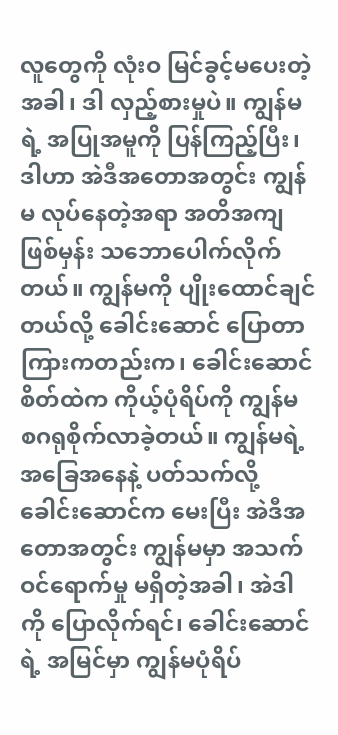လူတွေကို လုံးဝ မြင်ခွင့်မပေးတဲ့အခါ၊ ဒါ လှည့်စားမှုပဲ။ ကျွန်မရဲ့ အပြုအမူကို ပြန်ကြည့်ပြီး၊ ဒါဟာ အဲဒီအတောအတွင်း ကျွန်မ လုပ်နေတဲ့အရာ အတိအကျဖြစ်မှန်း သဘောပေါက်လိုက်တယ်။ ကျွန်မကို ပျိုးထောင်ချင်တယ်လို့ ခေါင်းဆောင် ပြောတာ ကြားကတည်းက၊ ခေါင်းဆောင်စိတ်ထဲက ကိုယ့်ပုံရိပ်ကို ကျွန်မ စဂရုစိုက်လာခဲ့တယ်။ ကျွန်မရဲ့ အခြေအနေနဲ့ ပတ်သက်လို့ ခေါင်းဆောင်က မေးပြီး အဲဒီအတောအတွင်း ကျွန်မမှာ အသက်ဝင်ရောက်မှု မရှိတဲ့အခါ၊ အဲဒါကို ပြောလိုက်ရင်၊ ခေါင်းဆောင်ရဲ့ အမြင်မှာ ကျွန်မပုံရိပ်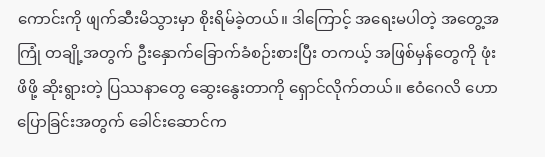ကောင်းကို ဖျက်ဆီးမိသွားမှာ စိုးရိမ်ခဲ့တယ်။ ဒါကြောင့် အရေးမပါတဲ့ အတွေ့အကြုံ တချို့အတွက် ဦးနှောက်ခြောက်ခံစဉ်းစားပြီး တကယ့် အဖြစ်မှန်တွေကို ဖုံးဖိဖို့ ဆိုးရွားတဲ့ ပြဿနာတွေ ဆွေးနွေးတာကို ရှောင်လိုက်တယ်။ ဧဝံဂေလိ ဟောပြောခြင်းအတွက် ခေါင်းဆောင်က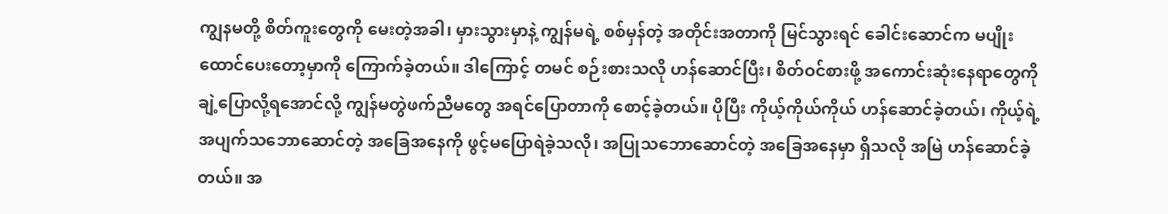ကျွနမတို့ စိတ်ကူးတွေကို မေးတဲ့အခါ၊ မှားသွားမှာနဲ့ ကျွန်မရဲ့ စစ်မှန်တဲ့ အတိုင်းအတာကို မြင်သွားရင် ခေါင်းဆောင်က မပျိုးထောင်ပေးတော့မှာကို ကြောက်ခဲ့တယ်။ ဒါကြောင့် တမင် စဉ်းစားသလို ဟန်ဆောင်ပြီး၊ စိတ်ဝင်စားဖို့ အကောင်းဆုံးနေရာတွေကို ချဲ့ပြောလို့ရအောင်လို့ ကျွန်မတွဲဖက်ညီမတွေ အရင်ပြောတာကို စောင့်ခဲ့တယ်။ ပိုပြီး ကိုယ့်ကိုယ်ကိုယ် ဟန်ဆောင်ခဲ့တယ်၊ ကိုယ့်ရဲ့ အပျက်သဘောဆောင်တဲ့ အခြေအနေကို ဖွင့်မပြောရဲခဲ့သလို၊ အပြုသဘောဆောင်တဲ့ အခြေအနေမှာ ရှိသလို အမြဲ ဟန်ဆောင်ခဲ့တယ်။ အ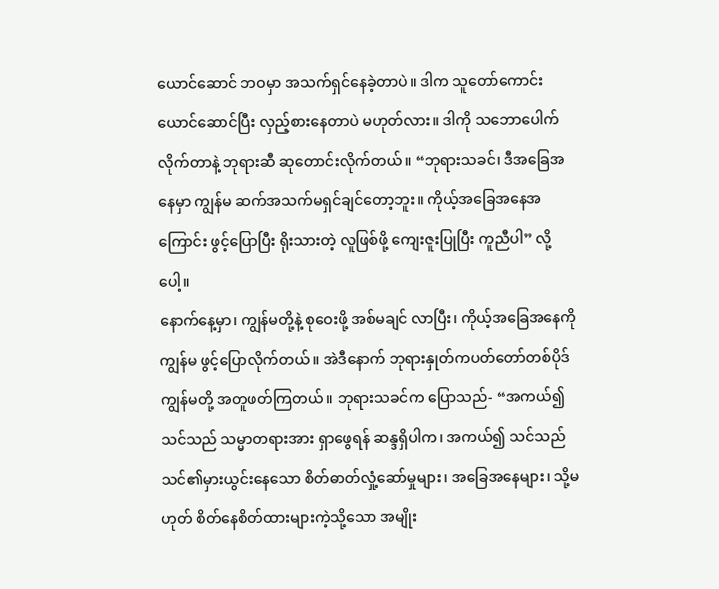ယောင်ဆောင် ဘဝမှာ အသက်ရှင်နေခဲ့တာပဲ။ ဒါက သူတော်ကောင်းယောင်ဆောင်ပြီး လှည့်စားနေတာပဲ မဟုတ်လား။ ဒါကို သဘောပေါက်လိုက်တာနဲ့ ဘုရားဆီ ဆုတောင်းလိုက်တယ်။ “ဘုရားသခင်၊ ဒီအခြေအနေမှာ ကျွန်မ ဆက်အသက်မရှင်ချင်တော့ဘူး။ ကိုယ့်အခြေအနေအကြောင်း ဖွင့်ပြောပြီး ရိုးသားတဲ့ လူဖြစ်ဖို့ ကျေးဇူးပြုပြီး ကူညီပါ” လို့ပေါ့။
နောက်နေ့မှာ၊ ကျွန်မတို့နဲ့ စုဝေးဖို့ အစ်မချင် လာပြီး၊ ကိုယ့်အခြေအနေကို ကျွန်မ ဖွင့်ပြောလိုက်တယ်။ အဲဒီနောက် ဘုရားနှုတ်ကပတ်တော်တစ်ပိုဒ် ကျွန်မတို့ အတူဖတ်ကြတယ်။ ဘုရားသခင်က ပြောသည်- “အကယ်၍ သင်သည် သမ္မာတရားအား ရှာဖွေရန် ဆန္ဒရှိပါက၊ အကယ်၍ သင်သည် သင်၏မှားယွင်းနေသော စိတ်ဓာတ်လှုံ့ဆော်မှုများ၊ အခြေအနေများ၊ သို့မဟုတ် စိတ်နေစိတ်ထားများကဲ့သို့သော အမျိုး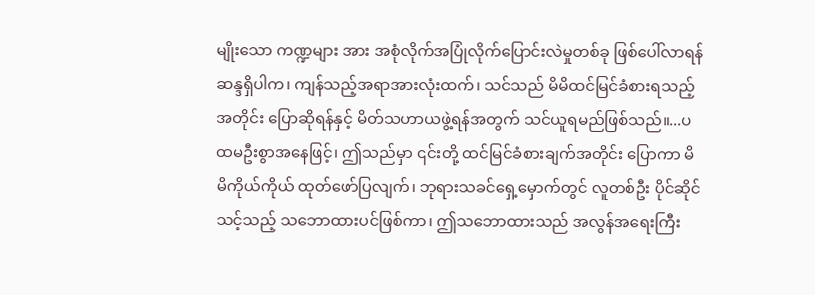မျိုးသော ကဏ္ဍများ အား အစုံလိုက်အပြုံလိုက်ပြောင်းလဲမှုတစ်ခု ဖြစ်ပေါ်လာရန် ဆန္ဒရှိပါက၊ ကျန်သည့်အရာအားလုံးထက်၊ သင်သည် မိမိထင်မြင်ခံစားရသည့်အတိုင်း ပြောဆိုရန်နှင့် မိတ်သဟာယဖွဲ့ရန်အတွက် သင်ယူရမည်ဖြစ်သည်။...ပထမဦးစွာအနေဖြင့်၊ ဤသည်မှာ ၎င်းတို့ ထင်မြင်ခံစားချက်အတိုင်း ပြောကာ မိမိကိုယ်ကိုယ် ထုတ်ဖော်ပြလျက်၊ ဘုရားသခင်ရှေ့မှောက်တွင် လူတစ်ဦး ပိုင်ဆိုင်သင့်သည့် သဘောထားပင်ဖြစ်ကာ၊ ဤသဘောထားသည် အလွန်အရေးကြီး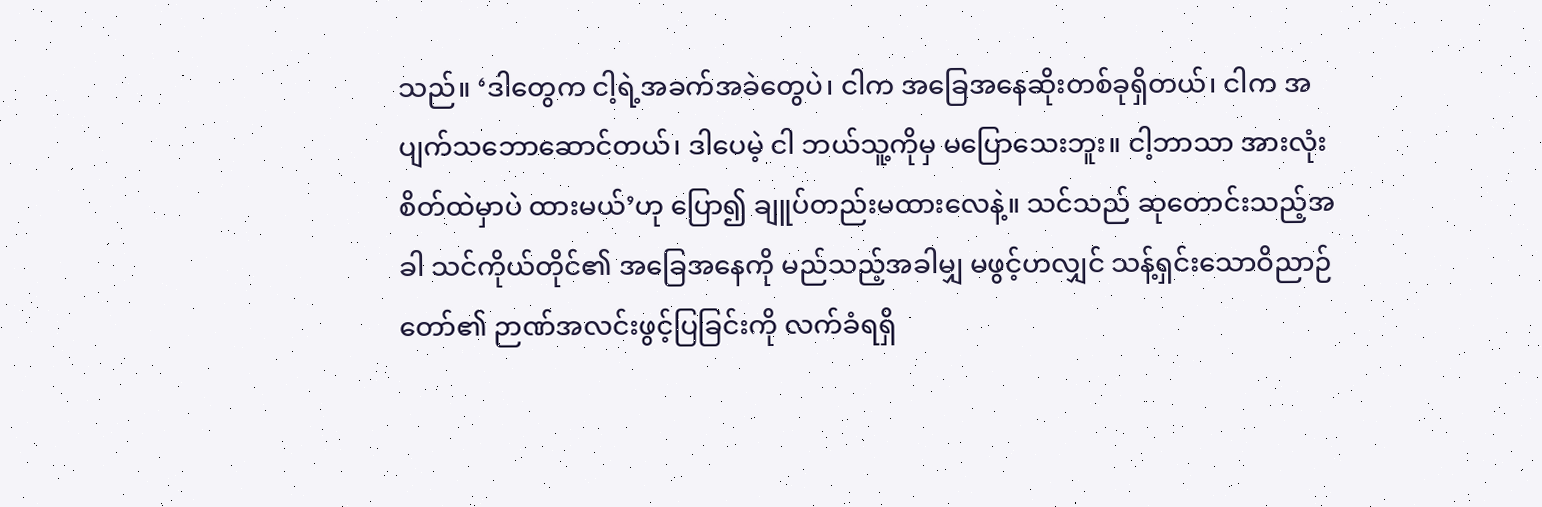သည်။ ‘ဒါတွေက ငါ့ရဲ့အခက်အခဲတွေပဲ၊ ငါက အခြေအနေဆိုးတစ်ခုရှိတယ်၊ ငါက အပျက်သဘောဆောင်တယ်၊ ဒါပေမဲ့ ငါ ဘယ်သူ့ကိုမှ မပြောသေးဘူး။ ငါ့ဘာသာ အားလုံး စိတ်ထဲမှာပဲ ထားမယ်’ဟု ပြော၍ ချူပ်တည်းမထားလေနဲ့။ သင်သည် ဆုတောင်းသည့်အခါ သင်ကိုယ်တိုင်၏ အခြေအနေကို မည်သည့်အခါမျှ မဖွင့်ဟလျှင် သန့်ရှင်းသောဝိညာဉ်တော်၏ ဉာဏ်အလင်းဖွင့်ပြခြင်းကို လက်ခံရရှိ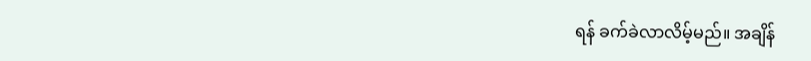ရန် ခက်ခဲလာလိမ့်မည်။ အချိန်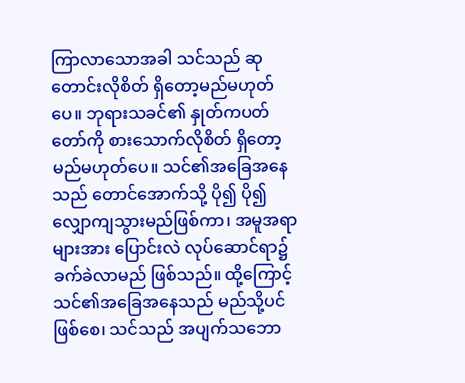ကြာလာသောအခါ သင်သည် ဆုတောင်းလိုစိတ် ရှိတော့မည်မဟုတ်ပေ။ ဘုရားသခင်၏ နှုတ်ကပတ်တော်ကို စားသောက်လိုစိတ် ရှိတော့မည်မဟုတ်ပေ။ သင်၏အခြေအနေသည် တောင်အောက်သို့ ပို၍ ပို၍ လျှောကျသွားမည်ဖြစ်ကာ၊ အမူအရာများအား ပြောင်းလဲ လုပ်ဆောင်ရာ၌ ခက်ခဲလာမည် ဖြစ်သည်။ ထို့ကြောင့် သင်၏အခြေအနေသည် မည်သို့ပင်ဖြစ်စေ၊ သင်သည် အပျက်သဘော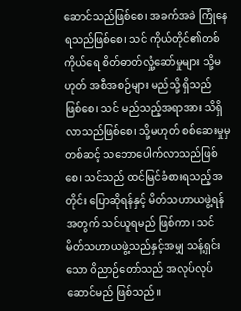ဆောင်သည်ဖြစ်စေ၊ အခက်အခဲ ကြုံနေရသည်ဖြစ်စေ၊ သင် ကိုယ်တိုင်၏တစ်ကိုယ်ရေ စိတ်ဓာတ်လှုံ့ဆော်မှုများ သို့မဟုတ် အစီအစဉ်များ မည်သို့ ရှိသည် ဖြစ်စေ၊ သင် မည်သည့်အရာအား သိရှိလာသည်ဖြစ်စေ၊ သို့မဟုတ် စစ်ဆေးမှုမှ တစ်ဆင့် သဘောပေါက်လာသည်ဖြစ်စေ၊ သင်သည် ထင်မြင်ခံစားရသည့်အတိုင်း ပြောဆိုရန်နှင့် မိတ်သဟာယဖွဲ့ရန်အတွက် သင်ယူရမည် ဖြစ်ကာ၊ သင် မိတ်သဟာယဖွဲ့သည်နှင့်အမျှ သန့်ရှင်းသော ၀ိညာဉ်တော်သည် အလုပ်လုပ်ဆောင်မည် ဖြစ်သည်။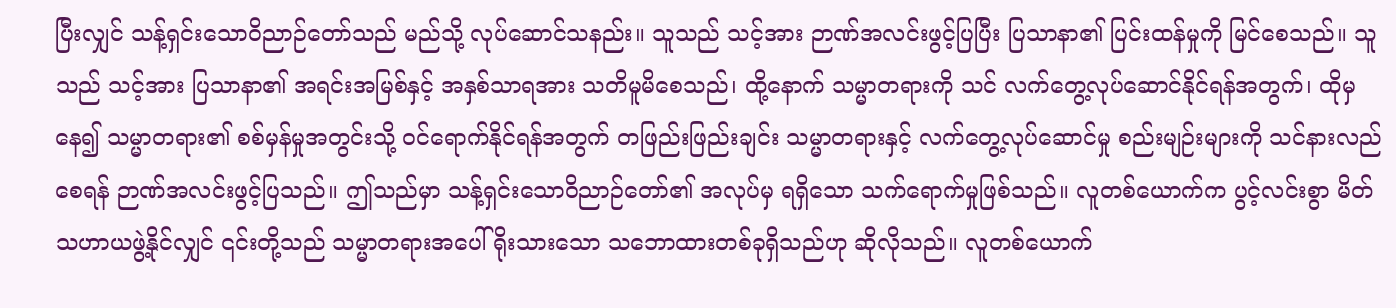ပြီးလျှင် သန့်ရှင်းသောဝိညာဉ်တော်သည် မည်သို့ လုပ်ဆောင်သနည်း။ သူသည် သင့်အား ဉာဏ်အလင်းဖွင့်ပြပြီး ပြသာနာ၏ ပြင်းထန်မှုကို မြင်စေသည်။ သူသည် သင့်အား ပြသာနာ၏ အရင်းအမြစ်နှင့် အနှစ်သာရအား သတိမူမိစေသည်၊ ထို့နောက် သမ္မာတရားကို သင် လက်တွေ့လုပ်ဆောင်နိုင်ရန်အတွက်၊ ထိုမှနေ၍ သမ္မာတရား၏ စစ်မှန်မှုအတွင်းသို့ ဝင်ရောက်နိုင်ရန်အတွက် တဖြည်းဖြည်းချင်း သမ္မာတရားနှင့် လက်တွေ့လုပ်ဆောင်မှု စည်းမျဉ်းများကို သင်နားလည်စေရန် ဉာဏ်အလင်းဖွင့်ပြသည်။ ဤသည်မှာ သန့်ရှင်းသောဝိညာဉ်တော်၏ အလုပ်မှ ရရှိသော သက်ရောက်မှုဖြစ်သည်။ လူတစ်ယောက်က ပွင့်လင်းစွာ မိတ်သဟာယဖွဲ့နိုင်လျှင် ၎င်းတို့သည် သမ္မာတရားအပေါ် ရိုးသားသော သဘောထားတစ်ခုရှိသည်ဟု ဆိုလိုသည်။ လူတစ်ယောက်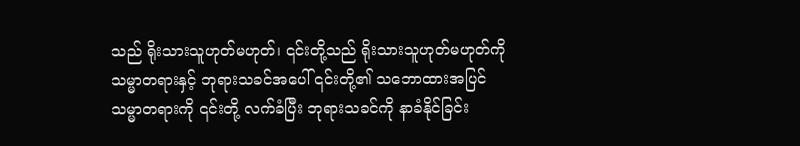သည် ရိုးသားသူဟုတ်မဟုတ်၊ ၎င်းတို့သည် ရိုးသားသူဟုတ်မဟုတ်ကို သမ္မာတရားနှင့် ဘုရားသခင်အပေါ် ၎င်းတို့၏ သဘောထားအပြင် သမ္မာတရားကို ၎င်းတို့ လက်ခံပြီး ဘုရားသခင်ကို နာခံနိုင်ခြင်း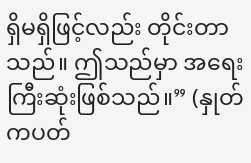ရှိမရှိဖြင့်လည်း တိုင်းတာသည်။ ဤသည်မှာ အရေးကြီးဆုံးဖြစ်သည်။” (နှုတ်ကပတ်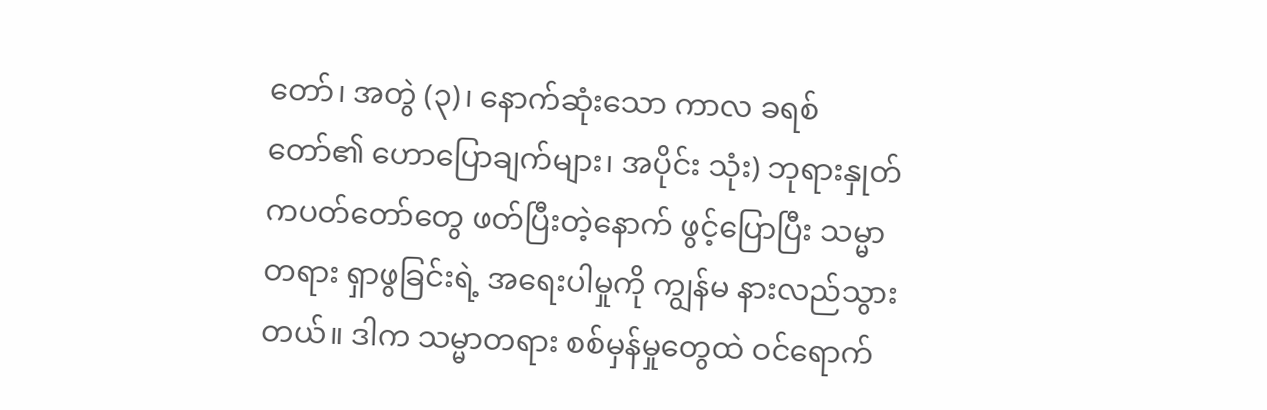တော်၊ အတွဲ (၃)၊ နောက်ဆုံးသော ကာလ ခရစ်တော်၏ ဟောပြောချက်များ၊ အပိုင်း သုံး) ဘုရားနှုတ်ကပတ်တော်တွေ ဖတ်ပြီးတဲ့နောက် ဖွင့်ပြောပြီး သမ္မာတရား ရှာဖွခြင်းရဲ့ အရေးပါမှုကို ကျွန်မ နားလည်သွားတယ်။ ဒါက သမ္မာတရား စစ်မှန်မှုတွေထဲ ဝင်ရောက်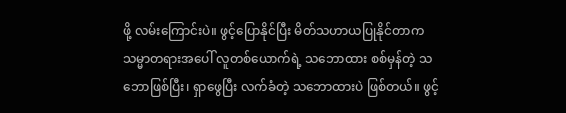ဖို့ လမ်းကြောင်းပဲ။ ဖွင့်ပြောနိုင်ပြီး မိတ်သဟာယပြုနိုင်တာက သမ္မာတရားအပေါ် လူတစ်ယောက်ရဲ့ သဘောထား စစ်မှန်တဲ့ သဘောဖြစ်ပြီး၊ ရှာဖွေပြီး လက်ခံတဲ့ သဘောထားပဲ ဖြစ်တယ်။ ဖွင့်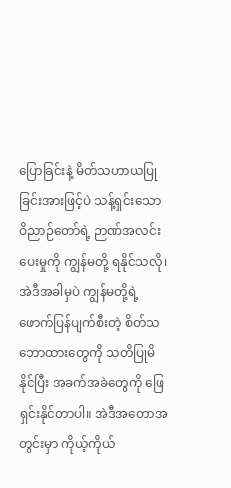ပြောခြင်းနဲ့ မိတ်သဟာယပြုခြင်းအားဖြင့်ပဲ သန့်ရှင်းသော ဝိညာဉ်တော်ရဲ့ ဉာဏ်အလင်းပေးမှုကို ကျွန်မတို့ ရနိုင်သလို၊ အဲဒီအခါမှပဲ ကျွန်မတို့ရဲ့ ဖောက်ပြန်ပျက်စီးတဲ့ စိတ်သဘောထားတွေကို သတိပြုမိနိုင်ပြီး အခက်အခဲတွေကို ဖြေရှင်းနိုင်တာပါ။ အဲဒီအတောအတွင်းမှာ ကိုယ့်ကိုယ်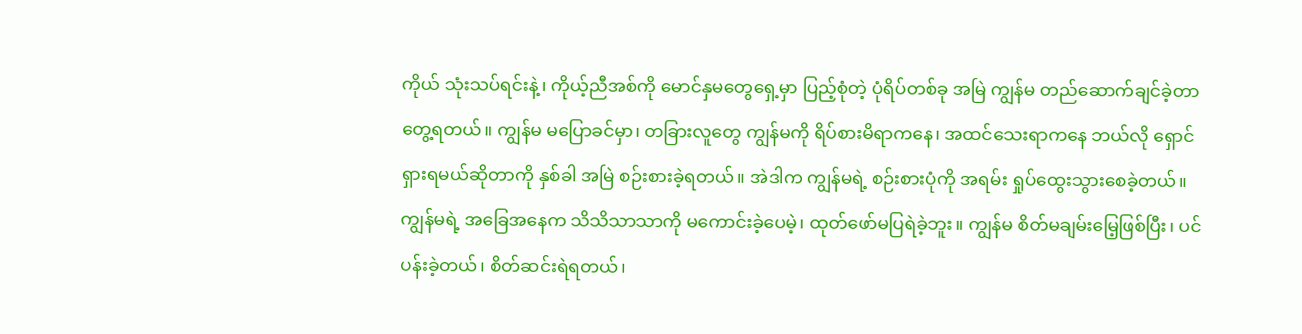ကိုယ် သုံးသပ်ရင်းနဲ့၊ ကိုယ့်ညီအစ်ကို မောင်နှမတွေရှေ့မှာ ပြည့်စုံတဲ့ ပုံရိပ်တစ်ခု အမြဲ ကျွန်မ တည်ဆောက်ချင်ခဲ့တာ တွေ့ရတယ်။ ကျွန်မ မပြောခင်မှာ၊ တခြားလူတွေ ကျွန်မကို ရိပ်စားမိရာကနေ၊ အထင်သေးရာကနေ ဘယ်လို ရှောင်ရှားရမယ်ဆိုတာကို နှစ်ခါ အမြဲ စဉ်းစားခဲ့ရတယ်။ အဲဒါက ကျွန်မရဲ့ စဉ်းစားပုံကို အရမ်း ရှုပ်ထွေးသွားစေခဲ့တယ်။ ကျွန်မရဲ့ အခြေအနေက သိသိသာသာကို မကောင်းခဲ့ပေမဲ့၊ ထုတ်ဖော်မပြရဲခဲ့ဘူး။ ကျွန်မ စိတ်မချမ်းမြေ့ဖြစ်ပြီး၊ ပင်ပန်းခဲ့တယ်၊ စိတ်ဆင်းရဲရတယ်၊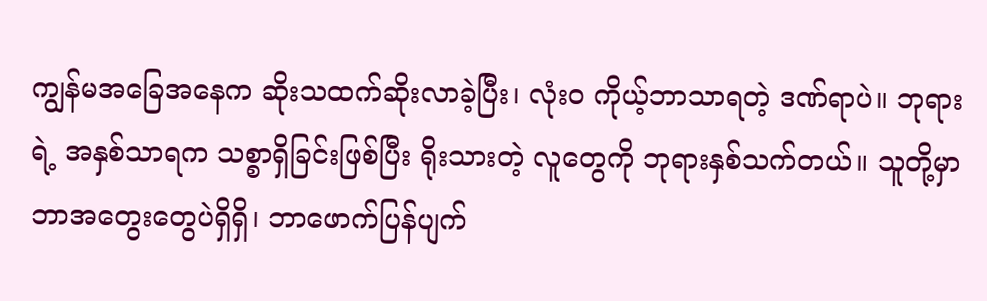ကျွန်မအခြေအနေက ဆိုးသထက်ဆိုးလာခဲ့ပြီး၊ လုံးဝ ကိုယ့်ဘာသာရတဲ့ ဒဏ်ရာပဲ။ ဘုရားရဲ့ အနှစ်သာရက သစ္စာရှိခြင်းဖြစ်ပြီး ရိုးသားတဲ့ လူတွေကို ဘုရားနှစ်သက်တယ်။ သူတို့မှာ ဘာအတွေးတွေပဲရှိရှိ၊ ဘာဖောက်ပြန်ပျက်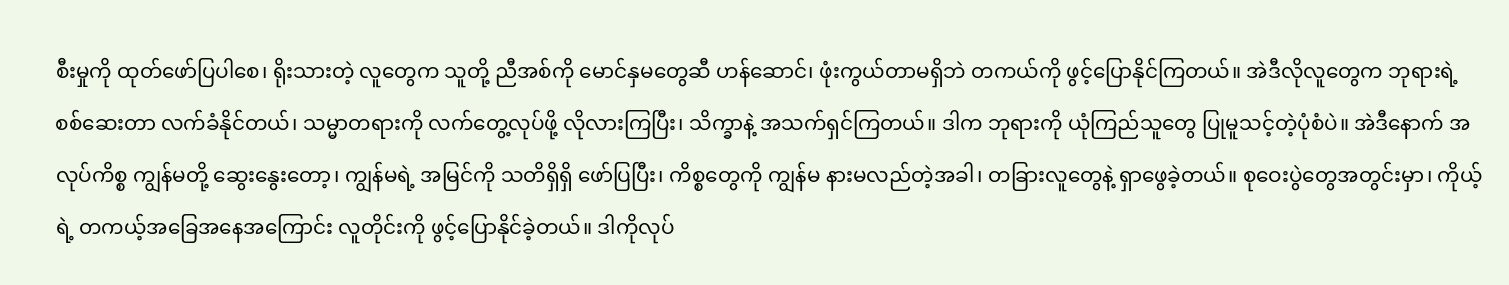စီးမှုကို ထုတ်ဖော်ပြပါစေ၊ ရိုးသားတဲ့ လူတွေက သူတို့ ညီအစ်ကို မောင်နှမတွေဆီ ဟန်ဆောင်၊ ဖုံးကွယ်တာမရှိဘဲ တကယ်ကို ဖွင့်ပြောနိုင်ကြတယ်။ အဲဒီလိုလူတွေက ဘုရားရဲ့ စစ်ဆေးတာ လက်ခံနိုင်တယ်၊ သမ္မာတရားကို လက်တွေ့လုပ်ဖို့ လိုလားကြပြီး၊ သိက္ခာနဲ့ အသက်ရှင်ကြတယ်။ ဒါက ဘုရားကို ယုံကြည်သူတွေ ပြုမူသင့်တဲ့ပုံစံပဲ။ အဲဒီနောက် အလုပ်ကိစ္စ ကျွန်မတို့ ဆွေးနွေးတော့၊ ကျွန်မရဲ့ အမြင်ကို သတိရှိရှိ ဖော်ပြပြီး၊ ကိစ္စတွေကို ကျွန်မ နားမလည်တဲ့အခါ၊ တခြားလူတွေနဲ့ ရှာဖွေခဲ့တယ်။ စုဝေးပွဲတွေအတွင်းမှာ၊ ကိုယ့်ရဲ့ တကယ့်အခြေအနေအကြောင်း လူတိုင်းကို ဖွင့်ပြောနိုင်ခဲ့တယ်။ ဒါကိုလုပ်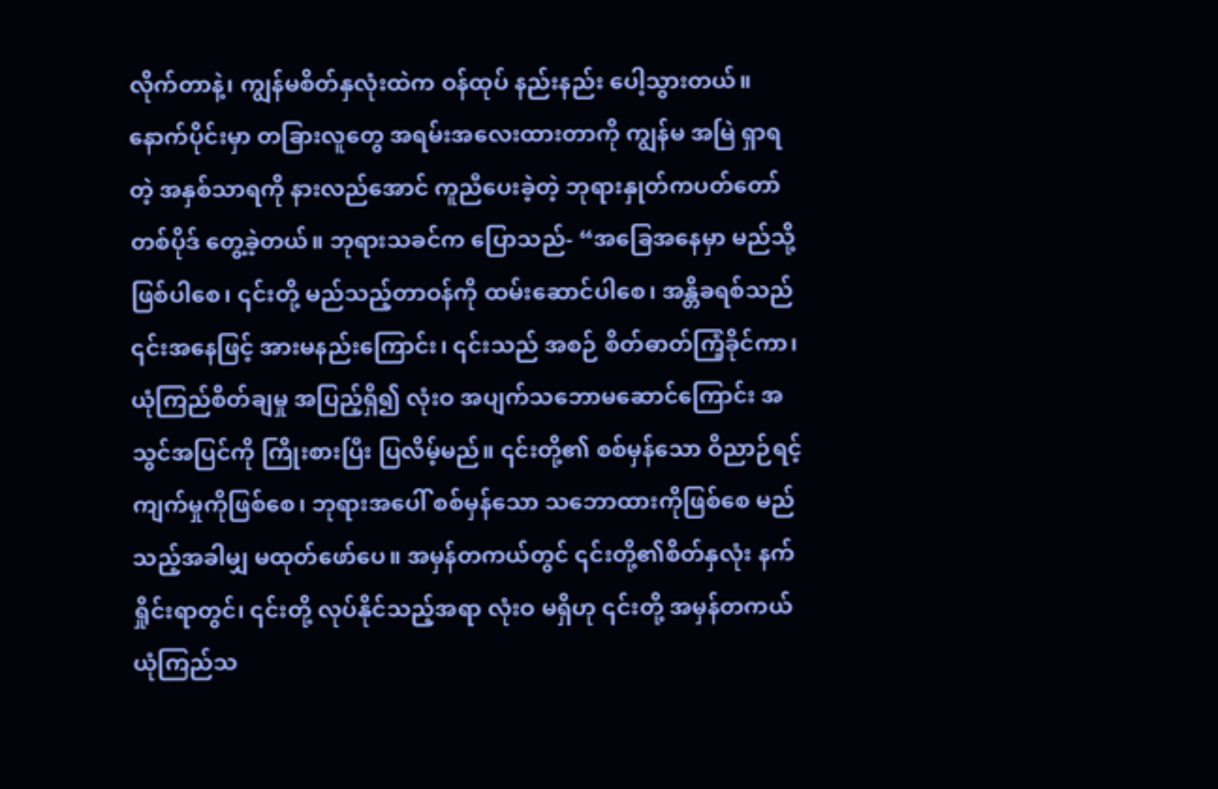လိုက်တာနဲ့၊ ကျွန်မစိတ်နှလုံးထဲက ဝန်ထုပ် နည်းနည်း ပေါ့သွားတယ်။
နောက်ပိုင်းမှာ တခြားလူတွေ အရမ်းအလေးထားတာကို ကျွန်မ အမြဲ ရှာရတဲ့ အနှစ်သာရကို နားလည်အောင် ကူညီပေးခဲ့တဲ့ ဘုရားနှုတ်ကပတ်တော်တစ်ပိုဒ် တွေ့ခဲ့တယ်။ ဘုရားသခင်က ပြောသည်- “အခြေအနေမှာ မည်သို့ဖြစ်ပါစေ၊ ၎င်းတို့ မည်သည့်တာဝန်ကို ထမ်းဆောင်ပါစေ၊ အန္တိခရစ်သည် ၎င်းအနေဖြင့် အားမနည်းကြောင်း၊ ၎င်းသည် အစဉ် စိတ်ဓာတ်ကြံ့ခိုင်ကာ၊ ယုံကြည်စိတ်ချမှု အပြည့်ရှိ၍ လုံးဝ အပျက်သဘောမဆောင်ကြောင်း အသွင်အပြင်ကို ကြိုးစားပြီး ပြလိမ့်မည်။ ၎င်းတို့၏ စစ်မှန်သော ဝိညာဉ်ရင့်ကျက်မှုကိုဖြစ်စေ၊ ဘုရားအပေါ် စစ်မှန်သော သဘောထားကိုဖြစ်စေ မည်သည့်အခါမျှ မထုတ်ဖော်ပေ။ အမှန်တကယ်တွင် ၎င်းတို့၏စိတ်နှလုံး နက်ရှိုင်းရာတွင်၊ ၎င်းတို့ လုပ်နိုင်သည့်အရာ လုံးဝ မရှိဟု ၎င်းတို့ အမှန်တကယ် ယုံကြည်သ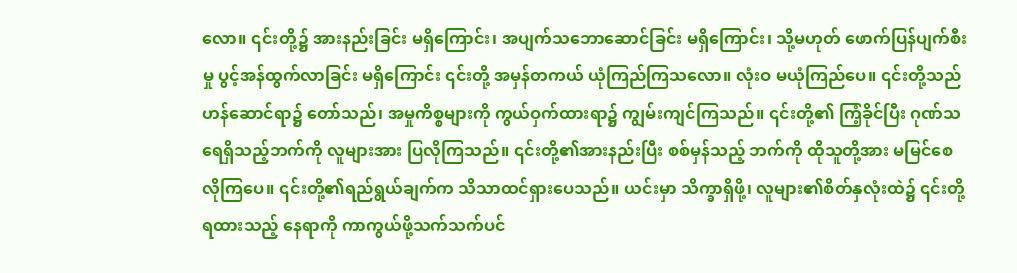လော။ ၎င်းတို့၌ အားနည်းခြင်း မရှိကြောင်း၊ အပျက်သဘောဆောင်ခြင်း မရှိကြောင်း၊ သို့မဟုတ် ဖောက်ပြန်ပျက်စီးမှု ပွင့်အန်ထွက်လာခြင်း မရှိကြောင်း ၎င်းတို့ အမှန်တကယ် ယုံကြည်ကြသလော။ လုံးဝ မယုံကြည်ပေ။ ၎င်းတို့သည် ဟန်ဆောင်ရာ၌ တော်သည်၊ အမှုကိစ္စများကို ကွယ်ဝှက်ထားရာ၌ ကျွမ်းကျင်ကြသည်။ ၎င်းတို့၏ ကြံ့ခိုင်ပြီး ဂုဏ်သရေရှိသည့်ဘက်ကို လူများအား ပြလိုကြသည်။ ၎င်းတို့၏အားနည်းပြီး စစ်မှန်သည့် ဘက်ကို ထိုသူတို့အား မမြင်စေလိုကြပေ။ ၎င်းတို့၏ရည်ရွယ်ချက်က သိသာထင်ရှားပေသည်။ ယင်းမှာ သိက္ခာရှိဖို့၊ လူများ၏စိတ်နှလုံးထဲ၌ ၎င်းတို့ရထားသည့် နေရာကို ကာကွယ်ဖို့သက်သက်ပင်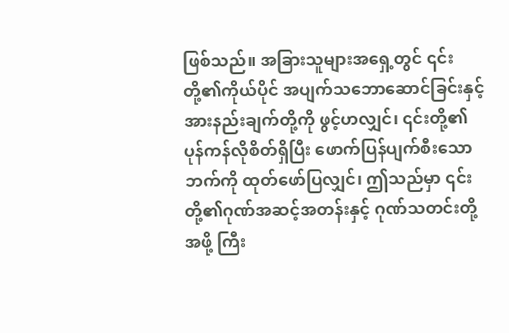ဖြစ်သည်။ အခြားသူများအရှေ့တွင် ၎င်းတို့၏ကိုယ်ပိုင် အပျက်သဘောဆောင်ခြင်းနှင့် အားနည်းချက်တို့ကို ဖွင့်ဟလျှင်၊ ၎င်းတို့၏ ပုန်ကန်လိုစိတ်ရှိပြီး ဖောက်ပြန်ပျက်စီးသောဘက်ကို ထုတ်ဖော်ပြလျှင်၊ ဤသည်မှာ ၎င်းတို့၏ဂုဏ်အဆင့်အတန်းနှင့် ဂုဏ်သတင်းတို့အဖို့ ကြီး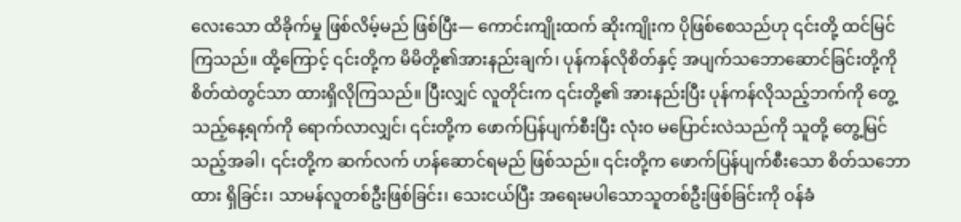လေးသော ထိခိုက်မှု ဖြစ်လိမ့်မည် ဖြစ်ပြီး— ကောင်းကျိုးထက် ဆိုးကျိုးက ပိုဖြစ်စေသည်ဟု ၎င်းတို့ ထင်မြင်ကြသည်။ ထို့ကြောင့် ၎င်းတို့က မိမိတို့၏အားနည်းချက်၊ ပုန်ကန်လိုစိတ်နှင့် အပျက်သဘောဆောင်ခြင်းတို့ကို စိတ်ထဲတွင်သာ ထားရှိလိုကြသည်။ ပြီးလျှင် လူတိုင်းက ၎င်းတို့၏ အားနည်းပြီး ပုန်ကန်လိုသည့်ဘက်ကို တွေ့သည့်နေ့ရက်ကို ရောက်လာလျှင်၊ ၎င်းတို့က ဖောက်ပြန်ပျက်စီးပြီး လုံးဝ မပြောင်းလဲသည်ကို သူတို့ တွေ့မြင်သည့်အခါ၊ ၎င်းတို့က ဆက်လက် ဟန်ဆောင်ရမည် ဖြစ်သည်။ ၎င်းတို့က ဖောက်ပြန်ပျက်စီးသော စိတ်သဘောထား ရှိခြင်း၊ သာမန်လူတစ်ဦးဖြစ်ခြင်း၊ သေးငယ်ပြီး အရေးမပါသောသူတစ်ဦးဖြစ်ခြင်းကို ဝန်ခံ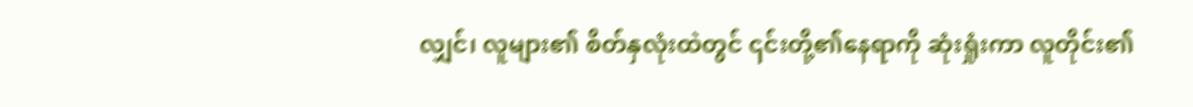လျှင်၊ လူများ၏ စိတ်နှလုံးထဲတွင် ၎င်းတို့၏နေရာကို ဆုံးရှုံးကာ လူတိုင်း၏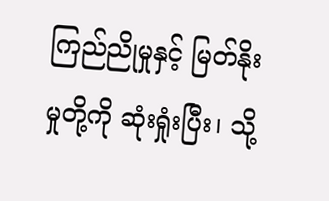ကြည်ညိုမှုနှင့် မြတ်နိုးမှုတို့ကို ဆုံးရှုံးပြီး၊ သို့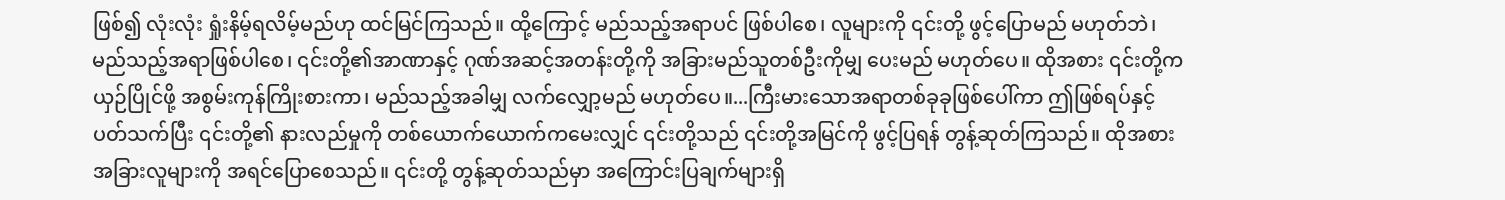ဖြစ်၍ လုံးလုံး ရှုံးနိမ့်ရလိမ့်မည်ဟု ထင်မြင်ကြသည်။ ထို့ကြောင့် မည်သည့်အရာပင် ဖြစ်ပါစေ၊ လူများကို ၎င်းတို့ ဖွင့်ပြောမည် မဟုတ်ဘဲ၊ မည်သည့်အရာဖြစ်ပါစေ၊ ၎င်းတို့၏အာဏာနှင့် ဂုဏ်အဆင့်အတန်းတို့ကို အခြားမည်သူတစ်ဦးကိုမျှ ပေးမည် မဟုတ်ပေ။ ထိုအစား ၎င်းတို့က ယှဉ်ပြိုင်ဖို့ အစွမ်းကုန်ကြိုးစားကာ၊ မည်သည့်အခါမျှ လက်လျှော့မည် မဟုတ်ပေ။...ကြီးမားသောအရာတစ်ခုခုဖြစ်ပေါ်ကာ ဤဖြစ်ရပ်နှင့်ပတ်သက်ပြီး ၎င်းတို့၏ နားလည်မှုကို တစ်ယောက်ယောက်ကမေးလျှင် ၎င်းတို့သည် ၎င်းတို့အမြင်ကို ဖွင့်ပြရန် တွန့်ဆုတ်ကြသည်။ ထိုအစား အခြားလူများကို အရင်ပြောစေသည်။ ၎င်းတို့ တွန့်ဆုတ်သည်မှာ အကြောင်းပြချက်များရှိ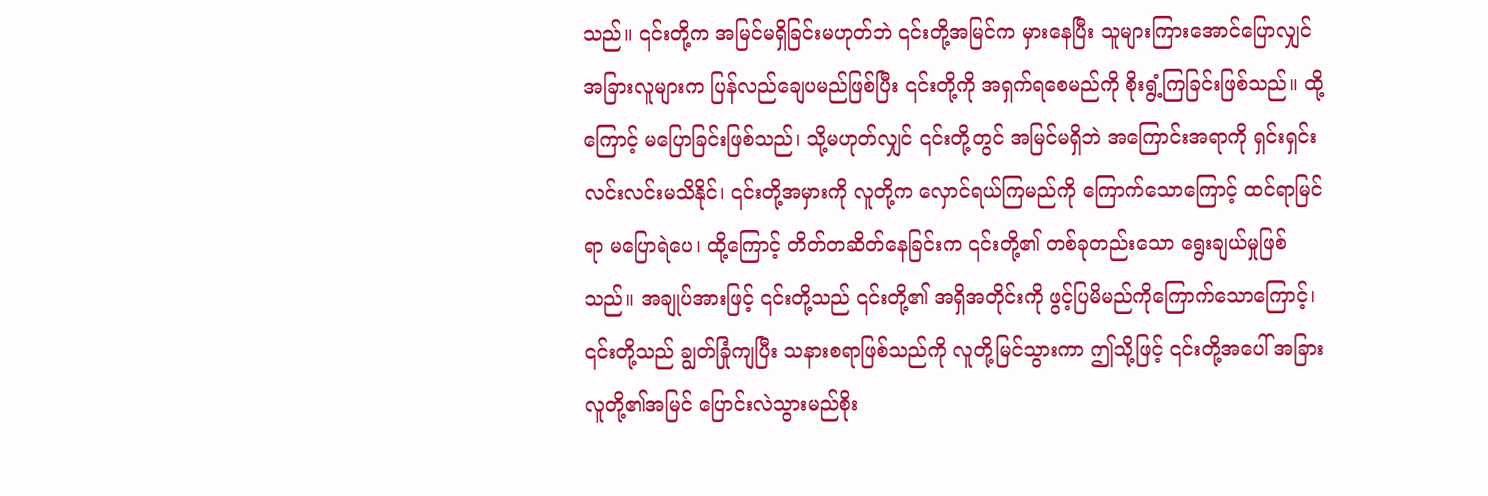သည်။ ၎င်းတို့က အမြင်မရှိခြင်းမဟုတ်ဘဲ ၎င်းတို့အမြင်က မှားနေပြီး သူများကြားအောင်ပြောလျှင် အခြားလူများက ပြန်လည်ချေပမည်ဖြစ်ပြီး ၎င်းတို့ကို အရှက်ရစေမည်ကို စိုးရွံ့ကြခြင်းဖြစ်သည်။ ထို့ကြောင့် မပြောခြင်းဖြစ်သည်၊ သို့မဟုတ်လျှင် ၎င်းတို့တွင် အမြင်မရှိဘဲ အကြောင်းအရာကို ရှင်းရှင်းလင်းလင်းမသိနိုင်၊ ၎င်းတို့အမှားကို လူတို့က လှောင်ရယ်ကြမည်ကို ကြောက်သောကြောင့် ထင်ရာမြင်ရာ မပြောရဲပေ၊ ထို့ကြောင့် တိတ်တဆိတ်နေခြင်းက ၎င်းတို့၏ တစ်ခုတည်းသော ရွေးချယ်မှုဖြစ်သည်။ အချုပ်အားဖြင့် ၎င်းတို့သည် ၎င်းတို့၏ အရှိအတိုင်းကို ဖွင့်ပြမိမည်ကိုကြောက်သောကြောင့်၊ ၎င်းတို့သည် ချွတ်ခြုံကျပြီး သနားစရာဖြစ်သည်ကို လူတို့မြင်သွားကာ ဤသို့ဖြင့် ၎င်းတို့အပေါ် အခြားလူတို့၏အမြင် ပြောင်းလဲသွားမည်စိုး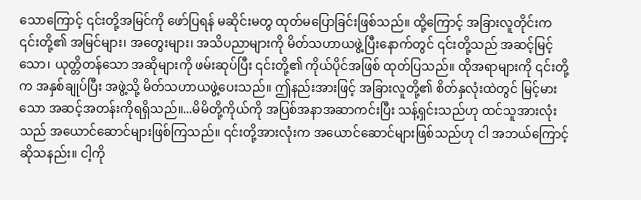သောကြောင့် ၎င်းတို့အမြင်ကို ဖော်ပြရန် မဆိုင်းမတွ ထုတ်မပြောခြင်းဖြစ်သည်။ ထို့ကြောင့် အခြားလူတိုင်းက ၎င်းတို့၏ အမြင်များ၊ အတွေးများ၊ အသိပညာများကို မိတ်သဟာယဖွဲ့ပြီးနောက်တွင် ၎င်းတို့သည် အဆင့်မြင့်သော၊ ယုတ္တိတန်သော အဆိုများကို ဖမ်းဆုပ်ပြီး ၎င်းတို့၏ ကိုယ်ပိုင်အဖြစ် ထုတ်ပြသည်။ ထိုအရာများကို ၎င်းတို့က အနှစ်ချုပ်ပြီး အဖွဲ့သို့ မိတ်သဟာယဖွဲ့ပေးသည်။ ဤနည်းအားဖြင့် အခြားလူတို့၏ စိတ်နှလုံးထဲတွင် မြင့်မားသော အဆင့်အတန်းကိုရရှိသည်။...မိမိတို့ကိုယ်ကို အပြစ်အနာအဆာကင်းပြီး သန့်ရှင်းသည်ဟု ထင်သူအားလုံးသည် အယောင်ဆောင်များဖြစ်ကြသည်။ ၎င်းတို့အားလုံးက အယောင်ဆောင်များဖြစ်သည်ဟု ငါ အဘယ်ကြောင့်ဆိုသနည်း။ ငါ့ကို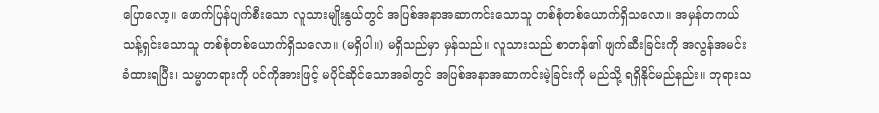ပြောလော့။ ဖောက်ပြန်ပျက်စီးသော လူသားမျိုးနွယ်တွင် အပြစ်အနာအဆာကင်းသောသူ တစ်စုံတစ်ယောက်ရှိသလော။ အမှန်တကယ် သန့်ရှင်းသောသူ တစ်စုံတစ်ယောက်ရှိသလော။ (မရှိပါ။) မရှိသည်မှာ မှန်သည်။ လူသားသည် စာတန်၏ ဖျက်ဆီးခြင်းကို အလွန်အမင်းခံထားရပြီး၊ သမ္မာတရားကို ပင်ကိုအားဖြင့် မပိုင်ဆိုင်သောအခါတွင် အပြစ်အနာအဆာကင်းမဲ့ခြင်းကို မည်သို့ ရရှိနိုင်မည်နည်း။ ဘုရားသ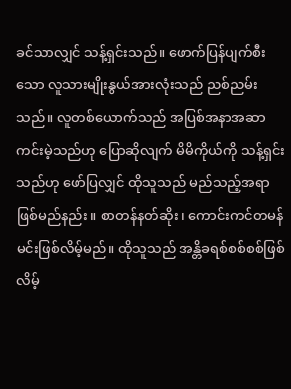ခင်သာလျှင် သန့်ရှင်းသည်။ ဖောက်ပြန်ပျက်စီးသော လူသားမျိုးနွယ်အားလုံးသည် ညစ်ညမ်းသည်။ လူတစ်ယောက်သည် အပြစ်အနာအဆာကင်းမဲ့သည်ဟု ပြောဆိုလျက် မိမိကိုယ်ကို သန့်ရှင်းသည်ဟု ဖော်ပြလျှင် ထိုသူသည် မည်သည့်အရာဖြစ်မည်နည်း။ စာတန်နတ်ဆိုး၊ ကောင်းကင်တမန်မင်းဖြစ်လိမ့်မည်။ ထိုသူသည် အန္တိခရစ်စစ်စစ်ဖြစ်လိမ့်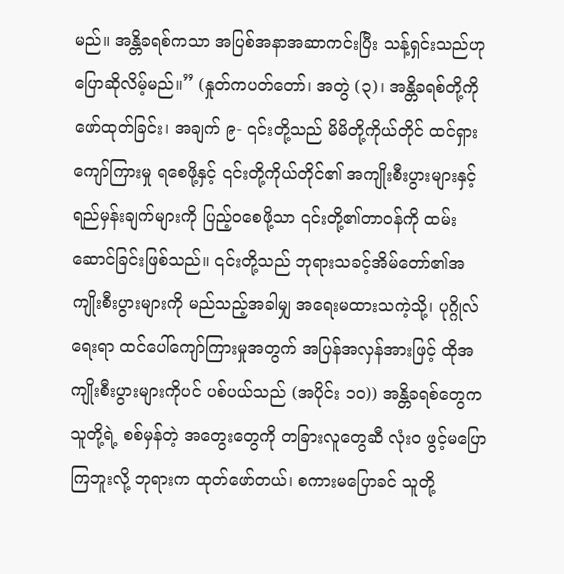မည်။ အန္တိခရစ်ကသာ အပြစ်အနာအဆာကင်းပြီး သန့်ရှင်းသည်ဟု ပြောဆိုလိမ့်မည်။” (နှုတ်ကပတ်တော်၊ အတွဲ (၃)၊ အန္တိခရစ်တို့ကို ဖော်ထုတ်ခြင်း၊ အချက် ၉- ၎င်းတို့သည် မိမိတို့ကိုယ်တိုင် ထင်ရှားကျော်ကြားမှု ရစေဖို့နှင့် ၎င်းတို့ကိုယ်တိုင်၏ အကျိုးစီးပွားများနှင့် ရည်မှန်းချက်များကို ပြည့်ဝစေဖို့သာ ၎င်းတို့၏တာဝန်ကို ထမ်းဆောင်ခြင်းဖြစ်သည်။ ၎င်းတို့သည် ဘုရားသခင့်အိမ်တော်၏အကျိုးစီးပွားများကို မည်သည့်အခါမျှ အရေးမထားသကဲ့သို့၊ ပုဂ္ဂိုလ်ရေးရာ ထင်ပေါ်ကျော်ကြားမှုအတွက် အပြန်အလှန်အားဖြင့် ထိုအကျိုးစီးပွားများကိုပင် ပစ်ပယ်သည် (အပိုင်း ၁၀)) အန္တိခရစ်တွေက သူတို့ရဲ့ စစ်မှန်တဲ့ အတွေးတွေကို တခြားလူတွေဆီ လုံးဝ ဖွင့်မပြောကြဘူးလို့ ဘုရားက ထုတ်ဖော်တယ်၊ စကားမပြောခင် သူတို့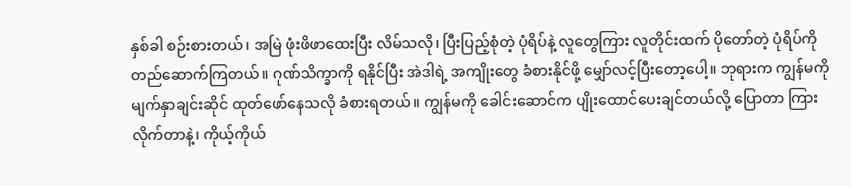နှစ်ခါ စဉ်းစားတယ်၊ အမြဲ ဖုံးဖိဖာထေးပြီး လိမ်သလို၊ ပြီးပြည့်စုံတဲ့ ပုံရိပ်နဲ့ လူတွေကြား လူတိုင်းထက် ပိုတော်တဲ့ ပုံရိပ်ကို တည်ဆောက်ကြတယ်။ ဂုဏ်သိက္ခာကို ရနိုင်ပြီး အဲဒါရဲ့ အကျိုးတွေ ခံစားနိုင်ဖို့ မျှော်လင့်ပြီးတော့ပေါ့။ ဘုရားက ကျွန်မကို မျက်နှာချင်းဆိုင် ထုတ်ဖော်နေသလို ခံစားရတယ်။ ကျွန်မကို ခေါင်းဆောင်က ပျိုးထောင်ပေးချင်တယ်လို့ ပြောတာ ကြားလိုက်တာနဲ့၊ ကိုယ့်ကိုယ်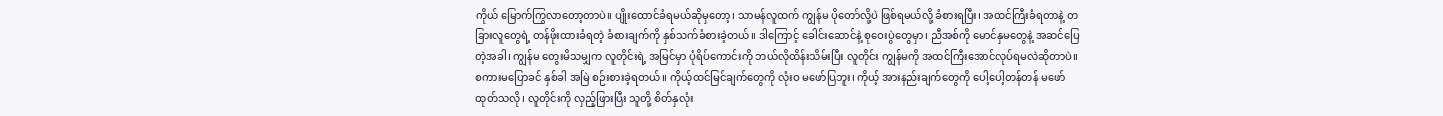ကိုယ် မြောက်ကြွလာတော့တာပဲ။ ပျိုးထောင်ခံရမယ်ဆိုမှတော့၊ သာမန်လူထက် ကျွန်မ ပိုတော်လို့ပဲ ဖြစ်ရမယ်လို့ ခံစားရပြီး၊ အထင်ကြီးခံရတာနဲ့ တခြားလူတွေရဲ့ တန်ဖိုးထားခံရတဲ့ ခံစားချက်ကို နှစ်သက်ခံစားခဲ့တယ်။ ဒါကြောင့် ခေါင်းဆောင်နဲ့ စုဝေးပွဲတွေမှာ၊ ညီအစ်ကို မောင်နှမတွေနဲ့ အဆင်ပြေတဲ့အခါ၊ ကျွန်မ တွေးမိသမျှက လူတိုင်းရဲ့ အမြင်မှာ ပုံရိပ်ကောင်းကို ဘယ်လိုထိန်းသိမ်းပြီး လူတိုင်း ကျွန်မကို အထင်ကြီးအောင်လုပ်ရမလဲဆိုတာပဲ။ စကားမပြောခင် နှစ်ခါ အမြဲ စဉ်းစားခဲ့ရတယ်။ ကိုယ့်ထင်မြင်ချက်တွေကို လုံးဝ မဖော်ပြဘူး၊ ကိုယ့် အားနည်းချက်တွေကို ပေါ့ပေါ့တန်တန် မဖော်ထုတ်သလို၊ လူတိုင်းကို လှည့်ဖြားပြီး သူတို့ စိတ်နှလုံး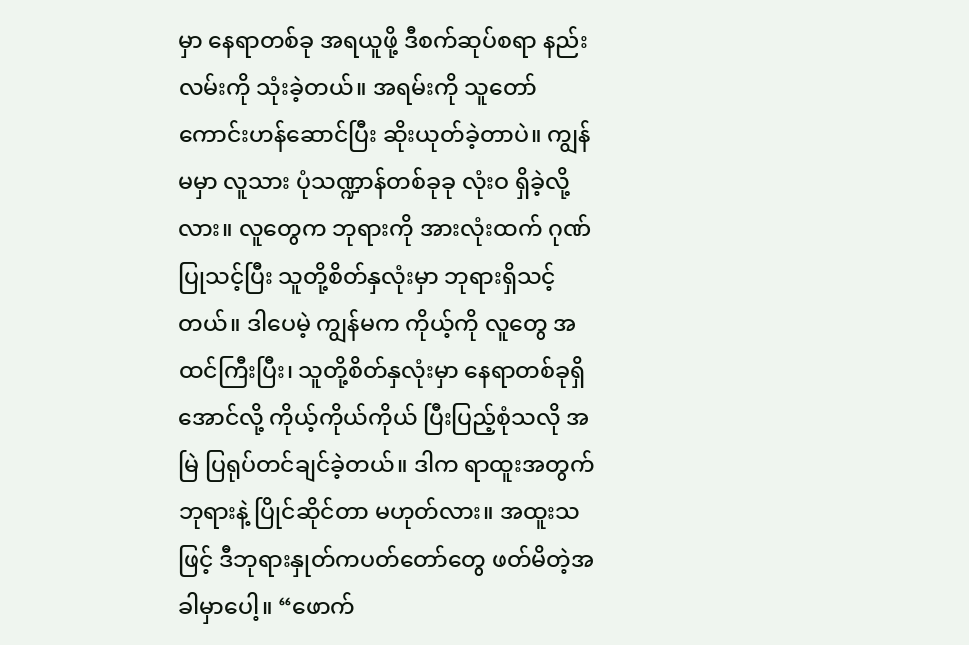မှာ နေရာတစ်ခု အရယူဖို့ ဒီစက်ဆုပ်စရာ နည်းလမ်းကို သုံးခဲ့တယ်။ အရမ်းကို သူတော်ကောင်းဟန်ဆောင်ပြီး ဆိုးယုတ်ခဲ့တာပဲ။ ကျွန်မမှာ လူသား ပုံသဏ္ဍာန်တစ်ခုခု လုံးဝ ရှိခဲ့လို့လား။ လူတွေက ဘုရားကို အားလုံးထက် ဂုဏ်ပြုသင့်ပြီး သူတို့စိတ်နှလုံးမှာ ဘုရားရှိသင့်တယ်။ ဒါပေမဲ့ ကျွန်မက ကိုယ့်ကို လူတွေ အထင်ကြီးပြီး၊ သူတို့စိတ်နှလုံးမှာ နေရာတစ်ခုရှိအောင်လို့ ကိုယ့်ကိုယ်ကိုယ် ပြီးပြည့်စုံသလို အမြဲ ပြရုပ်တင်ချင်ခဲ့တယ်။ ဒါက ရာထူးအတွက် ဘုရားနဲ့ ပြိုင်ဆိုင်တာ မဟုတ်လား။ အထူးသဖြင့် ဒီဘုရားနှုတ်ကပတ်တော်တွေ ဖတ်မိတဲ့အခါမှာပေါ့။ “ဖောက်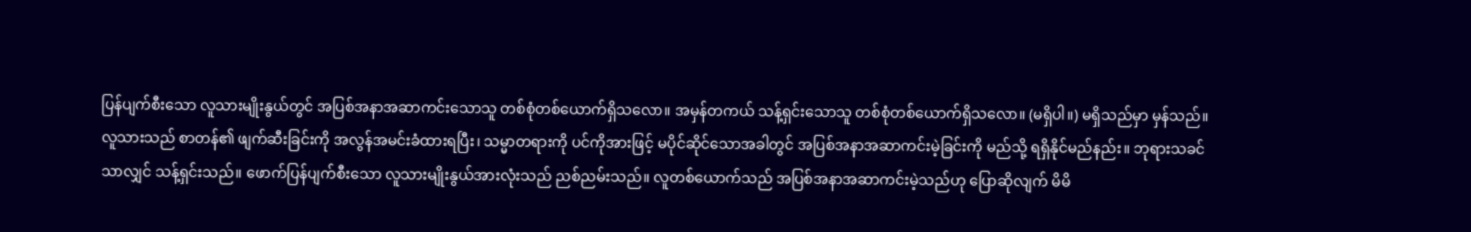ပြန်ပျက်စီးသော လူသားမျိုးနွယ်တွင် အပြစ်အနာအဆာကင်းသောသူ တစ်စုံတစ်ယောက်ရှိသလော။ အမှန်တကယ် သန့်ရှင်းသောသူ တစ်စုံတစ်ယောက်ရှိသလော။ (မရှိပါ။) မရှိသည်မှာ မှန်သည်။ လူသားသည် စာတန်၏ ဖျက်ဆီးခြင်းကို အလွန်အမင်းခံထားရပြီး၊ သမ္မာတရားကို ပင်ကိုအားဖြင့် မပိုင်ဆိုင်သောအခါတွင် အပြစ်အနာအဆာကင်းမဲ့ခြင်းကို မည်သို့ ရရှိနိုင်မည်နည်း။ ဘုရားသခင်သာလျှင် သန့်ရှင်းသည်။ ဖောက်ပြန်ပျက်စီးသော လူသားမျိုးနွယ်အားလုံးသည် ညစ်ညမ်းသည်။ လူတစ်ယောက်သည် အပြစ်အနာအဆာကင်းမဲ့သည်ဟု ပြောဆိုလျက် မိမိ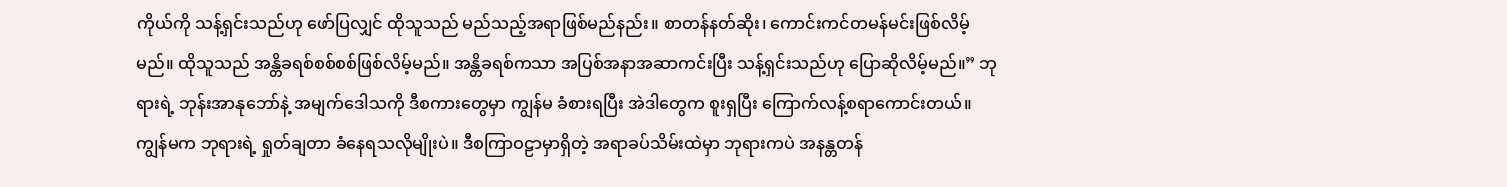ကိုယ်ကို သန့်ရှင်းသည်ဟု ဖော်ပြလျှင် ထိုသူသည် မည်သည့်အရာဖြစ်မည်နည်း။ စာတန်နတ်ဆိုး၊ ကောင်းကင်တမန်မင်းဖြစ်လိမ့်မည်။ ထိုသူသည် အန္တိခရစ်စစ်စစ်ဖြစ်လိမ့်မည်။ အန္တိခရစ်ကသာ အပြစ်အနာအဆာကင်းပြီး သန့်ရှင်းသည်ဟု ပြောဆိုလိမ့်မည်။” ဘုရားရဲ့ ဘုန်းအာနုဘော်နဲ့ အမျက်ဒေါသကို ဒီစကားတွေမှာ ကျွန်မ ခံစားရပြီး အဲဒါတွေက စူးရှပြီး ကြောက်လန့်စရာကောင်းတယ်။ ကျွန်မက ဘုရားရဲ့ ရှုတ်ချတာ ခံနေရသလိုမျိုးပဲ။ ဒီစကြာဝဠာမှာရှိတဲ့ အရာခပ်သိမ်းထဲမှာ ဘုရားကပဲ အနန္တတန်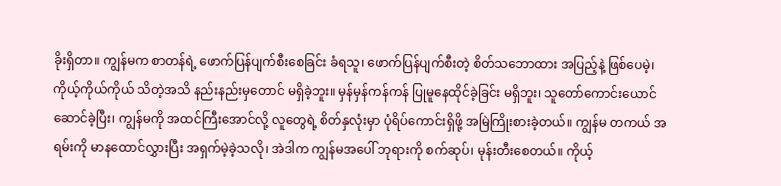ခိုးရှိတာ။ ကျွန်မက စာတန်ရဲ့ ဖောက်ပြန်ပျက်စီးစေခြင်း ခံရသူ၊ ဖောက်ပြန်ပျက်စီးတဲ့ စိတ်သဘောထား အပြည့်နဲ့ ဖြစ်ပေမဲ့၊ ကိုယ့်ကိုယ်ကိုယ် သိတဲ့အသိ နည်းနည်းမှတောင် မရှိခဲ့ဘူး။ မှန်မှန်ကန်ကန် ပြုမူနေထိုင်ခဲ့ခြင်း မရှိဘူး၊ သူတော်ကောင်းယောင်ဆောင်ခဲ့ပြီး၊ ကျွန်မကို အထင်ကြီးအောင်လို့ လူတွေရဲ့ စိတ်နှလုံးမှာ ပုံရိပ်ကောင်းရှိဖို့ အမြဲကြိုးစားခဲ့တယ်။ ကျွန်မ တကယ် အရမ်းကို မာနထောင်လွှားပြီး အရှက်မဲ့ခဲ့သလို၊ အဲဒါက ကျွန်မအပေါ် ဘုရားကို စက်ဆုပ်၊ မုန်းတီးစေတယ်။ ကိုယ့်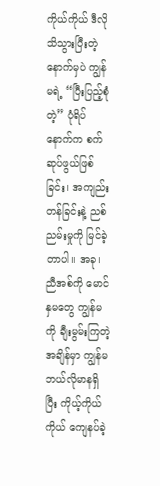ကိုယ်ကိုယ် ဒီလို သိသွားပြီးတဲ့နောက်မှပဲ ကျွန်မရဲ့ “ပြီးပြည့်စုံတဲ့” ပုံရိပ်နောက်က စက်ဆုပ်ဖွယ်ဖြစ်ခြင်း၊ အကျည်းတန်ခြင်းနဲ့ ညစ်ညမ်းမှုကို မြင်ခဲ့တာပါ။ အခု၊ ညီအစ်ကို မောင်နှမတွေ ကျွန်မကို ချီးမွမ်းကြတဲ့အချိန်မှာ ကျွန်မ ဘယ်လိုမာနရှိပြီး ကိုယ့်ကိုယ်ကိုယ် ကျေနပ်ခဲ့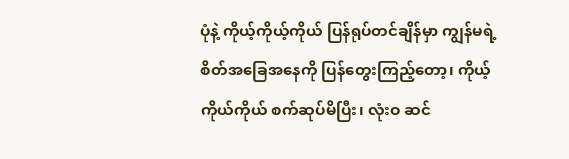ပုံနဲ့ ကိုယ့်ကိုယ့်ကိုယ် ပြန်ရုပ်တင်ချိန်မှာ ကျွန်မရဲ့ စိတ်အခြေအနေကို ပြန်တွေးကြည့်တော့၊ ကိုယ့်ကိုယ်ကိုယ် စက်ဆုပ်မိပြီး၊ လုံးဝ ဆင်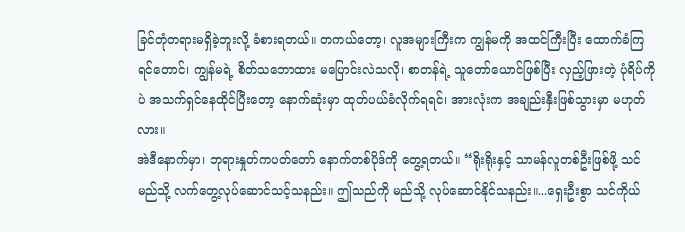ခြင်တုံတရားမရှိခဲ့ဘူးလို့ ခံစားရတယ်။ တကယ်တော့၊ လူအများကြီးက ကျွန်မကို အထင်ကြီးပြီး ထောက်ခံကြရင်တောင်၊ ကျွန်မရဲ့ စိတ်သဘောထား မပြောင်းလဲသလို၊ စာတန်ရဲ့ သူတော်ယောင်ဖြစ်ပြီး လှည့်ဖြားတဲ့ ပုံရိပ်ကိုပဲ အသက်ရှင်နေထိုင်ပြီးတော့ နောက်ဆုံးမှာ ထုတ်ပယ်ခံလိုက်ရရင်၊ အားလုံးက အချည်းနှီးဖြစ်သွားမှာ မဟုတ်လား။
အဲဒီနောက်မှာ၊ ဘုရားနှုတ်ကပတ်တော် နောက်တစ်ပိုဒ်ကို တွေ့ရတယ်။ “ရိုးရိုးနှင့် သာမန်လူတစ်ဦးဖြစ်ဖို့ သင်မည်သို့ လက်တွေ့လုပ်ဆောင်သင့်သနည်း။ ဤသည်ကို မည်သို့ လုပ်ဆောင်နိုင်သနည်း။...ရှေးဦးစွာ သင်ကိုယ်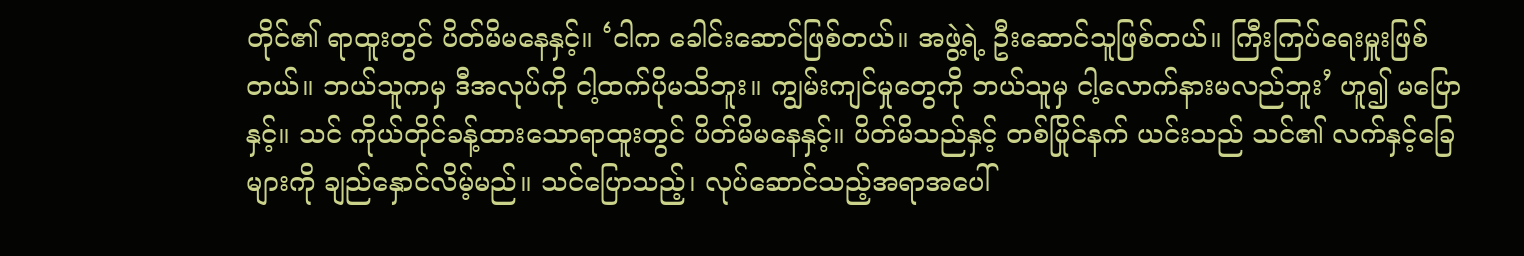တိုင်၏ ရာထူးတွင် ပိတ်မိမနေနှင့်။ ‘ငါက ခေါင်းဆောင်ဖြစ်တယ်။ အဖွဲ့ရဲ့ ဦးဆောင်သူဖြစ်တယ်။ ကြီးကြပ်ရေးမှူးဖြစ်တယ်။ ဘယ်သူကမှ ဒီအလုပ်ကို ငါ့ထက်ပိုမသိဘူး။ ကျွမ်းကျင်မှုတွေကို ဘယ်သူမှ ငါ့လောက်နားမလည်ဘူး’ ဟူ၍ မပြောနှင့်။ သင် ကိုယ်တိုင်ခန့်ထားသောရာထူးတွင် ပိတ်မိမနေနှင့်။ ပိတ်မိသည်နှင့် တစ်ပြိုင်နက် ယင်းသည် သင်၏ လက်နှင့်ခြေများကို ချည်နှောင်လိမ့်မည်။ သင်ပြောသည့်၊ လုပ်ဆောင်သည့်အရာအပေါ်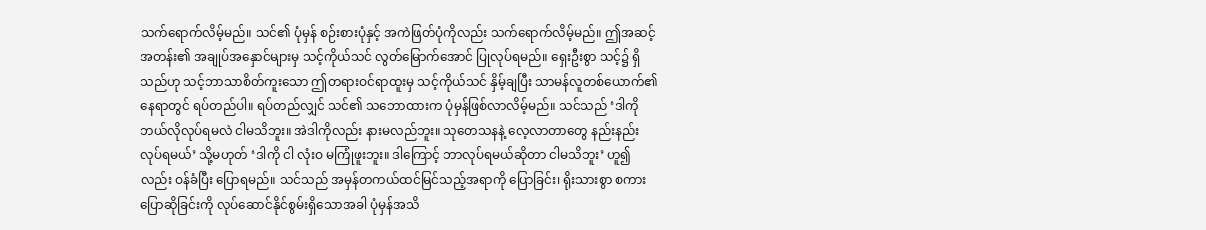သက်ရောက်လိမ့်မည်။ သင်၏ ပုံမှန် စဉ်းစားပုံနှင့် အကဲဖြတ်ပုံကိုလည်း သက်ရောက်လိမ့်မည်။ ဤအဆင့်အတန်း၏ အချုပ်အနှောင်များမှ သင့်ကိုယ်သင် လွတ်မြောက်အောင် ပြုလုပ်ရမည်။ ရှေးဦးစွာ သင့်၌ ရှိသည်ဟု သင့်ဘာသာစိတ်ကူးသော ဤတရားဝင်ရာထူးမှ သင့်ကိုယ်သင် နှိမ့်ချပြီး သာမန်လူတစ်ယောက်၏ နေရာတွင် ရပ်တည်ပါ။ ရပ်တည်လျှင် သင်၏ သဘောထားက ပုံမှန်ဖြစ်လာလိမ့်မည်။ သင်သည် ‘ဒါကို ဘယ်လိုလုပ်ရမလဲ ငါမသိဘူး။ အဲဒါကိုလည်း နားမလည်ဘူး။ သုတေသနနဲ့ လေ့လာတာတွေ နည်းနည်းလုပ်ရမယ်’ သို့မဟုတ် ‘ဒါကို ငါ လုံးဝ မကြုံဖူးဘူး။ ဒါကြောင့် ဘာလုပ်ရမယ်ဆိုတာ ငါမသိဘူး’ ဟူ၍လည်း ဝန်ခံပြီး ပြောရမည်။ သင်သည် အမှန်တကယ်ထင်မြင်သည့်အရာကို ပြောခြင်း၊ ရိုးသားစွာ စကားပြောဆိုခြင်းကို လုပ်ဆောင်နိုင်စွမ်းရှိသောအခါ ပုံမှန်အသိ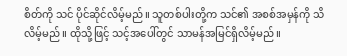စိတ်ကို သင် ပိုင်ဆိုင်လိမ့်မည်။ သူတစ်ပါးတို့က သင်၏ အစစ်အမှန်ကို သိလိမ့်မည်။ ထိုသို့ဖြင့် သင့်အပေါ်တွင် သာမန်အမြင်ရှိလိမ့်မည်။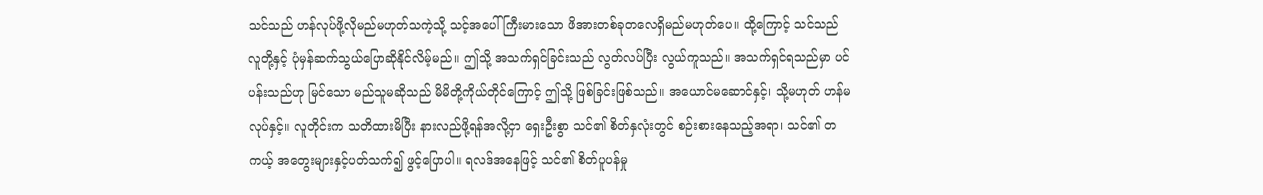သင်သည် ဟန်လုပ်ဖို့လိုမည်မဟုတ်သကဲ့သို့ သင့်အပေါ် ကြီးမားသော ဖိအားတစ်ခုတလေရှိမည်မဟုတ်ပေ။ ထို့ကြောင့် သင်သည် လူတို့နှင့် ပုံမှန်ဆက်သွယ်ပြောဆိုနိုင်လိမ့်မည်။ ဤသို့ အသက်ရှင်ခြင်းသည် လွတ်လပ်ပြီး လွယ်ကူသည်။ အသက်ရှင်ရသည်မှာ ပင်ပန်းသည်ဟု မြင်သော မည်သူမဆိုသည် မိမိတို့ကိုယ်တိုင်ကြောင့် ဤသို့ ဖြစ်ခြင်းဖြစ်သည်။ အယောင်မဆောင်နှင့်၊ သို့မဟုတ် ဟန်မလုပ်နှင့်။ လူတိုင်းက သတိထားမိပြီး နားလည်ဖို့ရန်အလို့ငှာ ရှေးဦးစွာ သင်၏ စိတ်နှလုံးတွင် စဉ်းစားနေသည့်အရာ၊ သင်၏ တကယ့် အတွေးများနှင့်ပတ်သက်၍ ဖွင့်ပြောပါ။ ရလဒ်အနေဖြင့် သင်၏ စိတ်ပူပန်မှု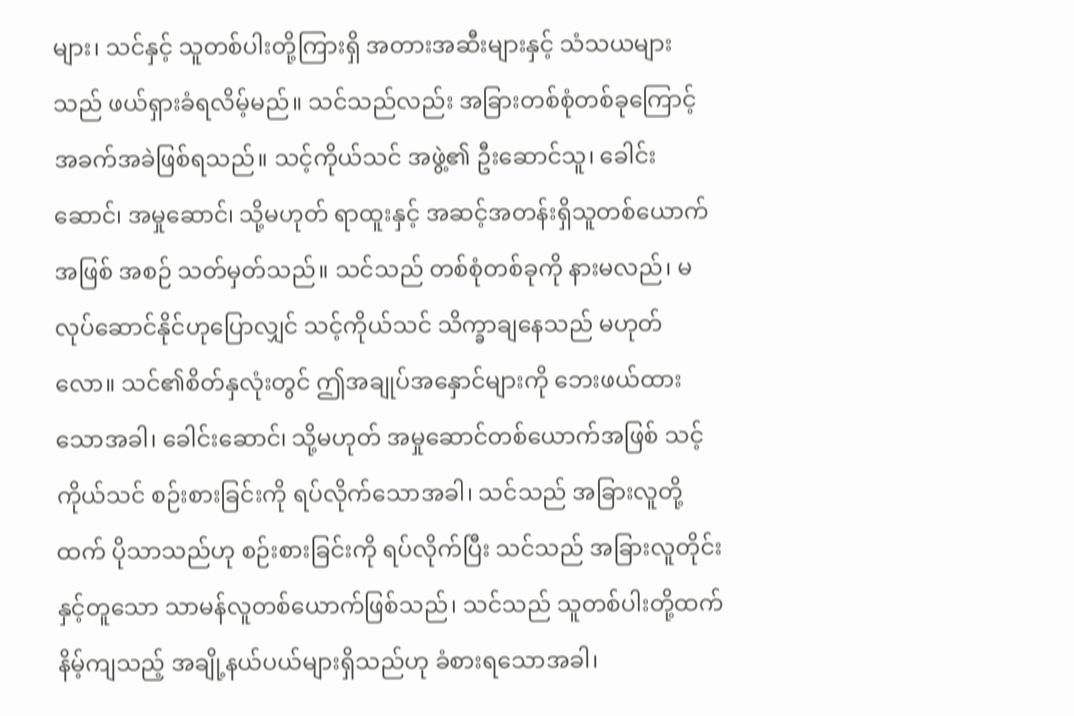များ၊ သင်နှင့် သူတစ်ပါးတို့ကြားရှိ အတားအဆီးများနှင့် သံသယများသည် ဖယ်ရှားခံရလိမ့်မည်။ သင်သည်လည်း အခြားတစ်စုံတစ်ခုကြောင့် အခက်အခဲဖြစ်ရသည်။ သင့်ကိုယ်သင် အဖွဲ့၏ ဦးဆောင်သူ၊ ခေါင်းဆောင်၊ အမှုဆောင်၊ သို့မဟုတ် ရာထူးနှင့် အဆင့်အတန်းရှိသူတစ်ယောက်အဖြစ် အစဉ် သတ်မှတ်သည်။ သင်သည် တစ်စုံတစ်ခုကို နားမလည်၊ မလုပ်ဆောင်နိုင်ဟုပြောလျှင် သင့်ကိုယ်သင် သိက္ခာချနေသည် မဟုတ်လော။ သင်၏စိတ်နှလုံးတွင် ဤအချုပ်အနှောင်များကို ဘေးဖယ်ထားသောအခါ၊ ခေါင်းဆောင်၊ သို့မဟုတ် အမှုဆောင်တစ်ယောက်အဖြစ် သင့်ကိုယ်သင် စဉ်းစားခြင်းကို ရပ်လိုက်သောအခါ၊ သင်သည် အခြားလူတို့ထက် ပိုသာသည်ဟု စဉ်းစားခြင်းကို ရပ်လိုက်ပြီး သင်သည် အခြားလူတိုင်းနှင့်တူသော သာမန်လူတစ်ယောက်ဖြစ်သည်၊ သင်သည် သူတစ်ပါးတို့ထက် နိမ့်ကျသည့် အချို့နယ်ပယ်များရှိသည်ဟု ခံစားရသောအခါ၊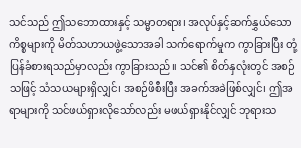သင်သည် ဤသဘောထားနှင့် သမ္မာတရား၊ အလုပ်နှင့်ဆက်နွှယ်သော ကိစ္စများကို မိတ်သဟာယဖွဲ့သောအခါ သက်ရောက်မှုက ကွာခြားပြီး တုံ့ပြန်ခံစားရသည်မှာလည်း ကွာခြားသည်။ သင်၏ စိတ်နှလုံးတွင် အစဉ်သဖြင့် သံသယများရှိလျှင်၊ အစဉ်ဖိစီးပြီး အခက်အခဲဖြစ်လျှင်၊ ဤအရာများကို သင်ဖယ်ရှားလိုသော်လည်း မဖယ်ရှားနိုင်လျှင် ဘုရားသ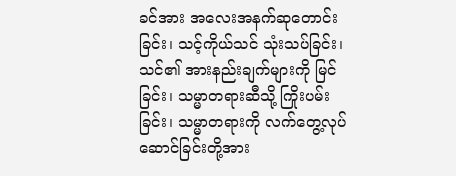ခင်အား အလေးအနက်ဆုတောင်းခြင်း၊ သင့်ကိုယ်သင် သုံးသပ်ခြင်း၊ သင်၏ အားနည်းချက်များကို မြင်ခြင်း၊ သမ္မာတရားဆီသို့ ကြိုးပမ်းခြင်း၊ သမ္မာတရားကို လက်တွေ့လုပ်ဆောင်ခြင်းတို့အား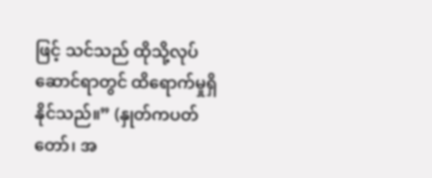ဖြင့် သင်သည် ထိုသို့လုပ်ဆောင်ရာတွင် ထိရောက်မှုရှိနိုင်သည်။” (နှုတ်ကပတ်တော်၊ အ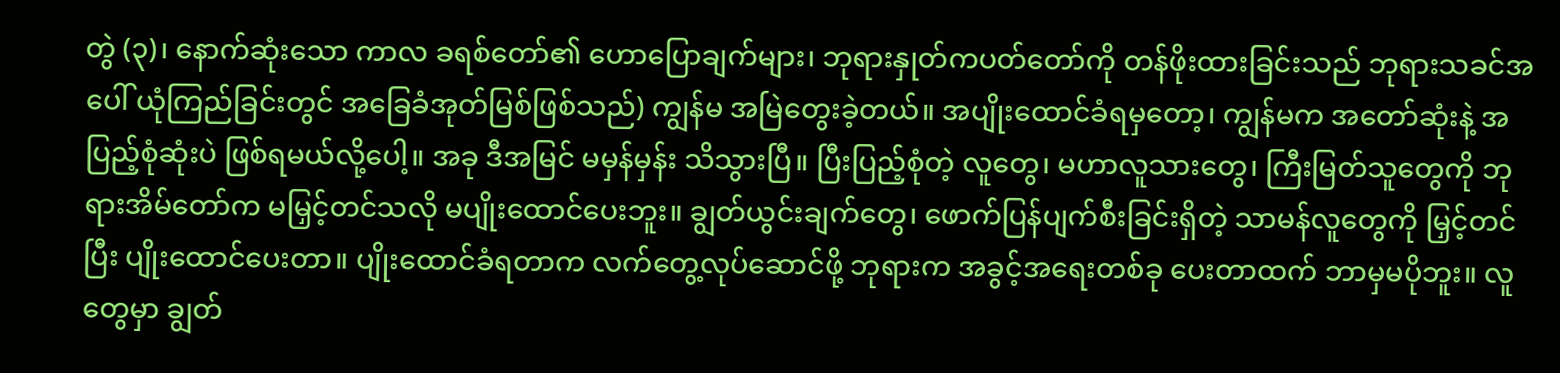တွဲ (၃)၊ နောက်ဆုံးသော ကာလ ခရစ်တော်၏ ဟောပြောချက်များ၊ ဘုရားနှုတ်ကပတ်တော်ကို တန်ဖိုးထားခြင်းသည် ဘုရားသခင်အပေါ် ယုံကြည်ခြင်းတွင် အခြေခံအုတ်မြစ်ဖြစ်သည်) ကျွန်မ အမြဲတွေးခဲ့တယ်။ အပျိုးထောင်ခံရမှတော့၊ ကျွန်မက အတော်ဆုံးနဲ့ အပြည့်စုံဆုံးပဲ ဖြစ်ရမယ်လို့ပေါ့။ အခု ဒီအမြင် မမှန်မှန်း သိသွားပြီ။ ပြီးပြည့်စုံတဲ့ လူတွေ၊ မဟာလူသားတွေ၊ ကြီးမြတ်သူတွေကို ဘုရားအိမ်တော်က မမြှင့်တင်သလို မပျိုးထောင်ပေးဘူး။ ချွတ်ယွင်းချက်တွေ၊ ဖောက်ပြန်ပျက်စီးခြင်းရှိတဲ့ သာမန်လူတွေကို မြှင့်တင်ပြီး ပျိုးထောင်ပေးတာ။ ပျိုးထောင်ခံရတာက လက်တွေ့လုပ်ဆောင်ဖို့ ဘုရားက အခွင့်အရေးတစ်ခု ပေးတာထက် ဘာမှမပိုဘူး။ လူတွေမှာ ချွတ်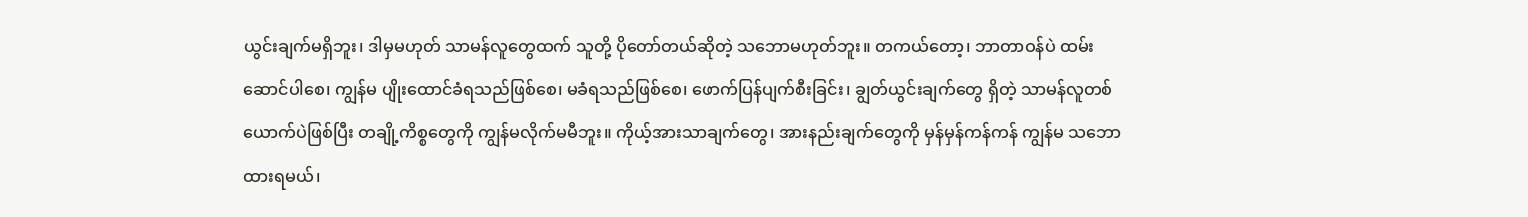ယွင်းချက်မရှိဘူး၊ ဒါမှမဟုတ် သာမန်လူတွေထက် သူတို့ ပိုတော်တယ်ဆိုတဲ့ သဘောမဟုတ်ဘူး။ တကယ်တော့၊ ဘာတာဝန်ပဲ ထမ်းဆောင်ပါစေ၊ ကျွန်မ ပျိုးထောင်ခံရသည်ဖြစ်စေ၊ မခံရသည်ဖြစ်စေ၊ ဖောက်ပြန်ပျက်စီးခြင်း၊ ချွတ်ယွင်းချက်တွေ ရှိတဲ့ သာမန်လူတစ်ယောက်ပဲဖြစ်ပြီး တချို့ကိစ္စတွေကို ကျွန်မလိုက်မမီဘူး။ ကိုယ့်အားသာချက်တွေ၊ အားနည်းချက်တွေကို မှန်မှန်ကန်ကန် ကျွန်မ သဘောထားရမယ်၊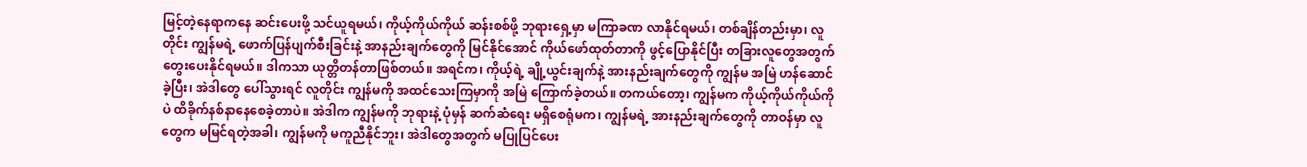မြင့်တဲ့နေရာကနေ ဆင်းပေးဖို့ သင်ယူရမယ်၊ ကိုယ့်ကိုယ်ကိုယ် ဆန်းစစ်ဖို့ ဘုရားရှေ့မှာ မကြာခဏ လာနိုင်ရမယ်၊ တစ်ချိန်တည်းမှာ၊ လူတိုင်း ကျွန်မရဲ့ ဖောက်ပြန်ပျက်စီးခြင်းနဲ့ အာနည်းချက်တွေကို မြင်နိုင်အောင် ကိုယ်ဖော်ထုတ်တာကို ဖွင့်ပြောနိုင်ပြီး တခြားလူတွေအတွက် တွေးပေးနိုင်ရမယ်။ ဒါကသာ ယုတ္တိတန်တာဖြစ်တယ်။ အရင်က၊ ကိုယ့်ရဲ့ ချို့ယွင်းချက်နဲ့ အားနည်းချက်တွေကို ကျွန်မ အမြဲ ဟန်ဆောင်ခဲ့ပြီး၊ အဲဒါတွေ ပေါ်သွားရင် လူတိုင်း ကျွန်မကို အထင်သေးကြမှာကို အမြဲ ကြောက်ခဲ့တယ်။ တကယ်တော့၊ ကျွန်မက ကိုယ့်ကိုယ်ကိုယ်ကိုပဲ ထိခိုက်နစ်နာနေစေခဲ့တာပဲ။ အဲဒါက ကျွန်မကို ဘုရားနဲ့ ပုံမှန် ဆက်ဆံရေး မရှိစေရုံမက၊ ကျွန်မရဲ့ အားနည်းချက်တွေကို တာဝန်မှာ လူတွေက မမြင်ရတဲ့အခါ၊ ကျွန်မကို မကူညီနိုင်ဘူး၊ အဲဒါတွေအတွက် မပြုပြင်ပေး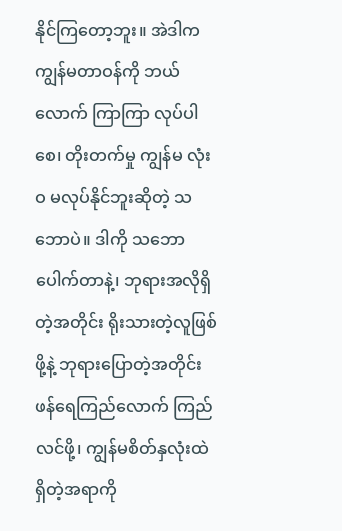နိုင်ကြတော့ဘူး။ အဲဒါက ကျွန်မတာဝန်ကို ဘယ်လောက် ကြာကြာ လုပ်ပါစေ၊ တိုးတက်မှု ကျွန်မ လုံးဝ မလုပ်နိုင်ဘူးဆိုတဲ့ သဘောပဲ။ ဒါကို သဘောပေါက်တာနဲ့၊ ဘုရားအလိုရှိတဲ့အတိုင်း ရိုးသားတဲ့လူဖြစ်ဖို့နဲ့ ဘုရားပြောတဲ့အတိုင်း ဖန်ရေကြည်လောက် ကြည်လင်ဖို့၊ ကျွန်မစိတ်နှလုံးထဲ ရှိတဲ့အရာကို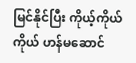မြင်နိုင်ပြီး ကိုယ့်ကိုယ်ကိုယ် ဟန်မဆောင်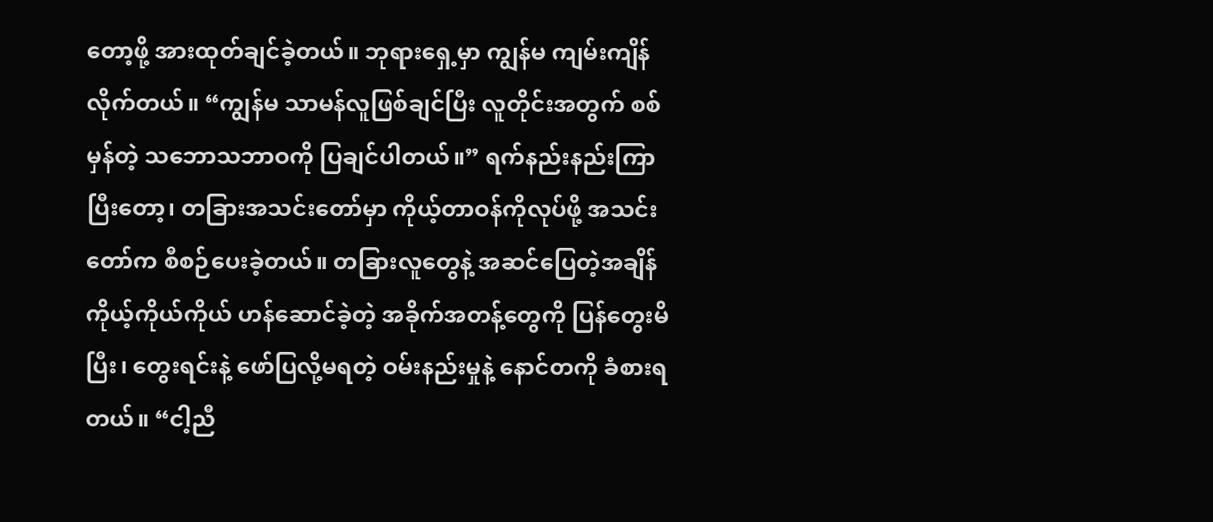တော့ဖို့ အားထုတ်ချင်ခဲ့တယ်။ ဘုရားရှေ့မှာ ကျွန်မ ကျမ်းကျိန်လိုက်တယ်။ “ကျွန်မ သာမန်လူဖြစ်ချင်ပြီး လူတိုင်းအတွက် စစ်မှန်တဲ့ သဘောသဘာဝကို ပြချင်ပါတယ်။” ရက်နည်းနည်းကြာပြီးတော့၊ တခြားအသင်းတော်မှာ ကိုယ့်တာဝန်ကိုလုပ်ဖို့ အသင်းတော်က စီစဉ်ပေးခဲ့တယ်။ တခြားလူတွေနဲ့ အဆင်ပြေတဲ့အချိန် ကိုယ့်ကိုယ်ကိုယ် ဟန်ဆောင်ခဲ့တဲ့ အခိုက်အတန့်တွေကို ပြန်တွေးမိပြီး၊ တွေးရင်းနဲ့ ဖော်ပြလို့မရတဲ့ ဝမ်းနည်းမှုနဲ့ နောင်တကို ခံစားရတယ်။ “ငါ့ညီ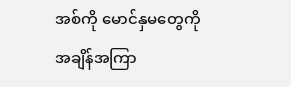အစ်ကို မောင်နှမတွေကို အချိန်အကြာ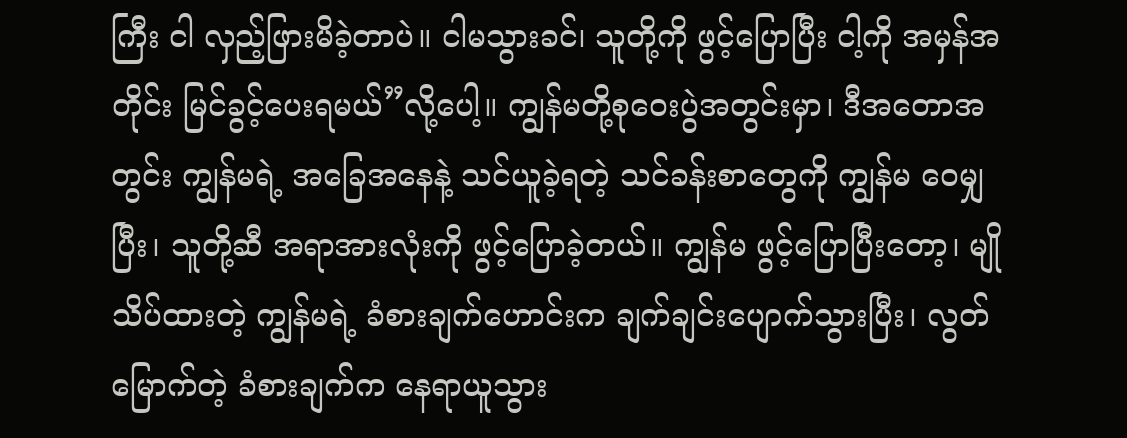ကြီး ငါ လှည့်ဖြားမိခဲ့တာပဲ။ ငါမသွားခင်၊ သူတို့ကို ဖွင့်ပြောပြီး ငါ့ကို အမှန်အတိုင်း မြင်ခွင့်ပေးရမယ်”လို့ပေါ့။ ကျွန်မတို့စုဝေးပွဲအတွင်းမှာ၊ ဒီအတောအတွင်း ကျွန်မရဲ့ အခြေအနေနဲ့ သင်ယူခဲ့ရတဲ့ သင်ခန်းစာတွေကို ကျွန်မ ဝေမျှပြီး၊ သူတို့ဆီ အရာအားလုံးကို ဖွင့်ပြောခဲ့တယ်။ ကျွန်မ ဖွင့်ပြောပြီးတော့၊ မျိုသိပ်ထားတဲ့ ကျွန်မရဲ့ ခံစားချက်ဟောင်းက ချက်ချင်းပျောက်သွားပြီး၊ လွတ်မြောက်တဲ့ ခံစားချက်က နေရာယူသွား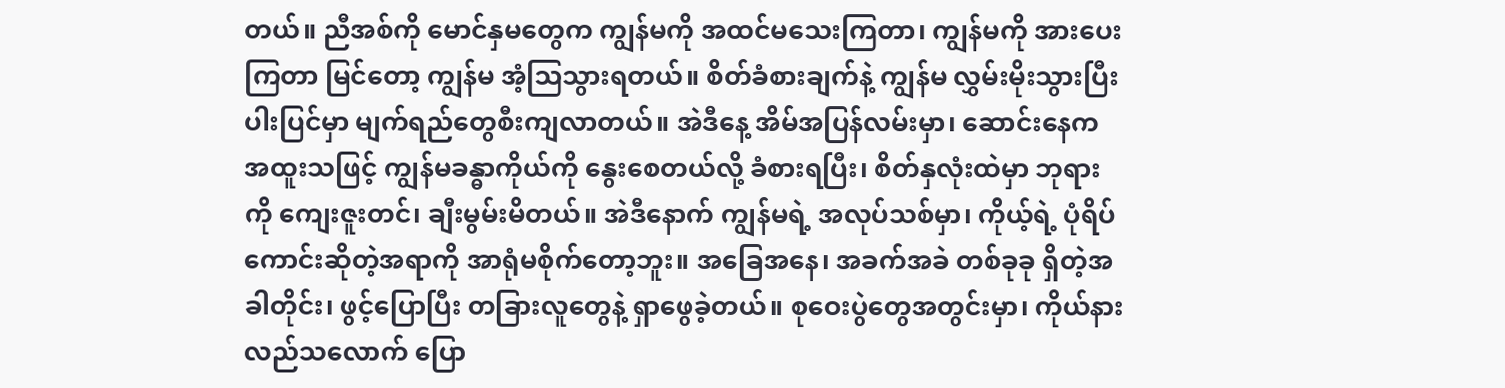တယ်။ ညီအစ်ကို မောင်နှမတွေက ကျွန်မကို အထင်မသေးကြတာ၊ ကျွန်မကို အားပေးကြတာ မြင်တော့ ကျွန်မ အံ့ဩသွားရတယ်။ စိတ်ခံစားချက်နဲ့ ကျွန်မ လွှမ်းမိုးသွားပြီး ပါးပြင်မှာ မျက်ရည်တွေစီးကျလာတယ်။ အဲဒီနေ့ အိမ်အပြန်လမ်းမှာ၊ ဆောင်းနေက အထူးသဖြင့် ကျွန်မခန္ဓာကိုယ်ကို နွေးစေတယ်လို့ ခံစားရပြီး၊ စိတ်နှလုံးထဲမှာ ဘုရားကို ကျေးဇူးတင်၊ ချီးမွမ်းမိတယ်။ အဲဒီနောက် ကျွန်မရဲ့ အလုပ်သစ်မှာ၊ ကိုယ့်ရဲ့ ပုံရိပ်ကောင်းဆိုတဲ့အရာကို အာရုံမစိုက်တော့ဘူး။ အခြေအနေ၊ အခက်အခဲ တစ်ခုခု ရှိတဲ့အခါတိုင်း၊ ဖွင့်ပြောပြီး တခြားလူတွေနဲ့ ရှာဖွေခဲ့တယ်။ စုဝေးပွဲတွေအတွင်းမှာ၊ ကိုယ်နားလည်သလောက် ပြော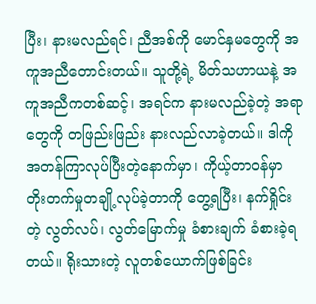ပြီး၊ နားမလည်ရင်၊ ညီအစ်ကို မောင်နှမတွေကို အကူအညီတောင်းတယ်။ သူတို့ရဲ့ မိတ်သဟာယနဲ့ အကူအညီကတစ်ဆင့်၊ အရင်က နားမလည်ခဲ့တဲ့ အရာတွေကို တဖြည်းဖြည်း နားလည်လာခဲ့တယ်။ ဒါကို အတန်ကြာလုပ်ပြီးတဲ့နောက်မှာ၊ ကိုယ့်တာဝန်မှာ တိုးတက်မှုတချို့လုပ်ခဲ့တာကို တွေ့ရပြီး၊ နက်ရှိုင်းတဲ့ လွတ်လပ်၊ လွတ်မြောက်မှု ခံစားချက် ခံစားခဲ့ရတယ်။ ရိုးသားတဲ့ လူတစ်ယောက်ဖြစ်ခြင်း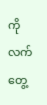ကို လက်တွေ့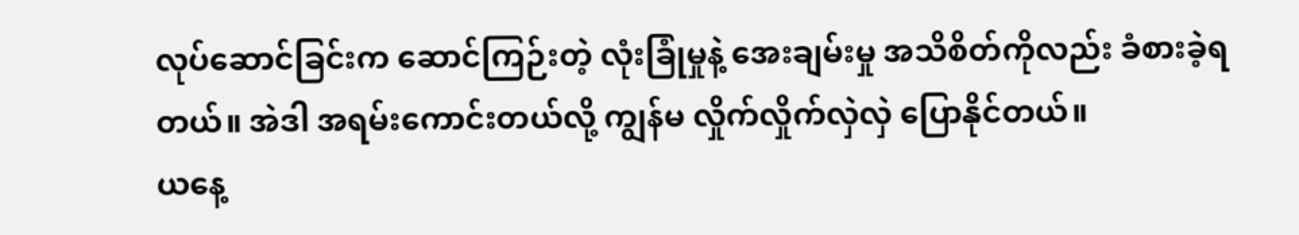လုပ်ဆောင်ခြင်းက ဆောင်ကြဉ်းတဲ့ လုံးခြုံမှုနဲ့ အေးချမ်းမှု အသိစိတ်ကိုလည်း ခံစားခဲ့ရတယ်။ အဲဒါ အရမ်းကောင်းတယ်လို့ ကျွန်မ လှိုက်လှိုက်လှဲလှဲ ပြောနိုင်တယ်။
ယနေ့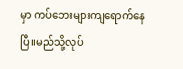မှာ ကပ်ဘေးများကျရောက်နေပြီ။မည်သို့လုပ်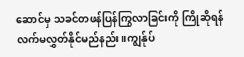ဆောင်မှ သခင်တဖန်ပြန်ကြွလာခြင်းကို ကြိုဆိုရန် လက်မလွှတ်နိုင်မည်နည်း။ကျွန်ုပ်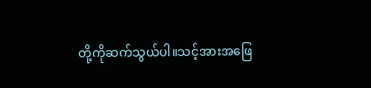တို့ကိုဆက်သွယ်ပါ။သင့်အားအဖြေ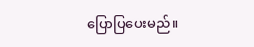ပြောပြပေးမည်။